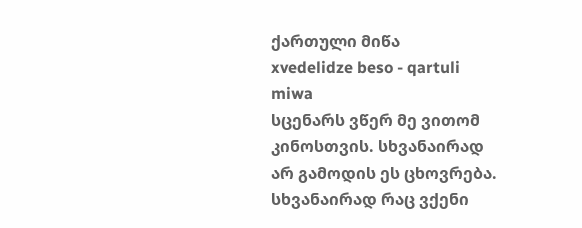ქართული მიწა
xvedelidze beso - qartuli miwa
სცენარს ვწერ მე ვითომ კინოსთვის. სხვანაირად არ გამოდის ეს ცხოვრება. სხვანაირად რაც ვქენი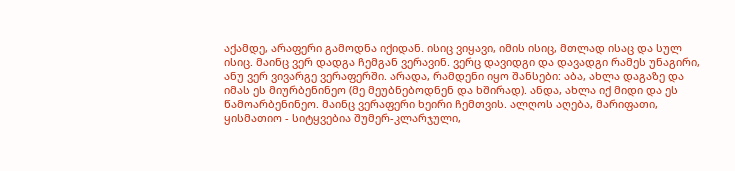აქამდე, არაფერი გამოდნა იქიდან. ისიც ვიყავი, იმის ისიც, მთლად ისაც და სულ ისიც. მაინც ვერ დადგა ჩემგან ვერავინ. ვერც დავიდგი და დავადგი რამეს უნაგირი, ანუ ვერ ვივარგე ვერაფერში. არადა, რამდენი იყო შანსები: აბა, ახლა დაგაზე და იმას ეს მიურბენინეო (მე მეუბნებოდნენ და ხშირად). ანდა, ახლა იქ მიდი და ეს წამოარბენინეო. მაინც ვერაფერი ხეირი ჩემთვის. ალღოს აღება, მარიფათი, ყისმათიო - სიტყვებია შუმერ-კლარჯული,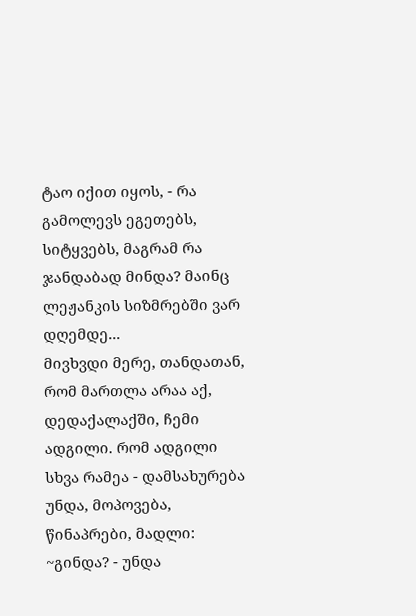ტაო იქით იყოს, - რა გამოლევს ეგეთებს, სიტყვებს, მაგრამ რა ჯანდაბად მინდა? მაინც ლეჟანკის სიზმრებში ვარ დღემდე...
მივხვდი მერე, თანდათან, რომ მართლა არაა აქ, დედაქალაქში, ჩემი ადგილი. რომ ადგილი სხვა რამეა - დამსახურება უნდა, მოპოვება, წინაპრები, მადლი: ~გინდა? - უნდა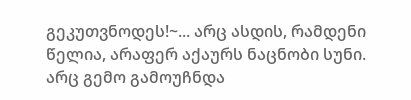გეკუთვნოდეს!~... არც ასდის, რამდენი წელია, არაფერ აქაურს ნაცნობი სუნი. არც გემო გამოუჩნდა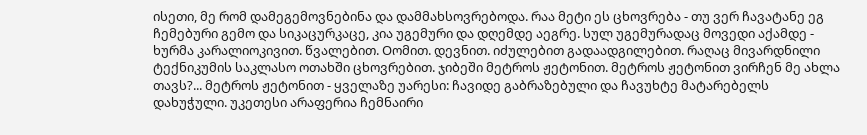ისეთი, მე რომ დამეგემოვნებინა და დამმახსოვრებოდა. რაა მეტი ეს ცხოვრება - თუ ვერ ჩავატანე ეგ ჩემებური გემო და სიკაცურკაცე, კია უგემური და დღემდე აეგრე. სულ უგემურადაც მოვედი აქამდე - ხურმა კარალიოკივით. წვალებით. Oომით. დევნით. იძულებით გადაადგილებით. რაღაც მივარდნილი ტექნიკუმის საკლასო ოთახში ცხოვრებით. ჯიბეში მეტროს ჟეტონით. მეტროს ჟეტონით ვირჩენ მე ახლა თავს?... მეტროს ჟეტონით - ყველაზე უარესი: ჩავიდე გაბრაზებული და ჩავუხტე მატარებელს დახუჭული. უკეთესი არაფერია ჩემნაირი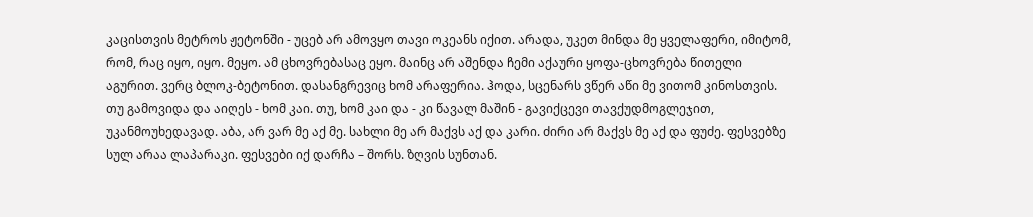კაცისთვის მეტროს ჟეტონში - უცებ არ ამოვყო თავი ოკეანს იქით. არადა, უკეთ მინდა მე ყველაფერი, იმიტომ, რომ, რაც იყო, იყო. მეყო. ამ ცხოვრებასაც ეყო. მაინც არ აშენდა ჩემი აქაური ყოფა-ცხოვრება წითელი აგურით. ვერც ბლოკ-ბეტონით. დასანგრევიც ხომ არაფერია. ჰოდა, სცენარს ვწერ აწი მე ვითომ კინოსთვის. თუ გამოვიდა და აიღეს - ხომ კაი. თუ, ხომ კაი და - კი წავალ მაშინ - გავიქცევი თავქუდმოგლეჯით, უკანმოუხედავად. აბა, არ ვარ მე აქ მე. სახლი მე არ მაქვს აქ და კარი. ძირი არ მაქვს მე აქ და ფუძე. ფესვებზე სულ არაა ლაპარაკი. ფესვები იქ დარჩა – შორს. ზღვის სუნთან.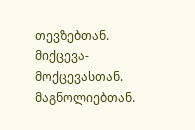თევზებთან. მიქცევა-მოქცევასთან. მაგნოლიებთან.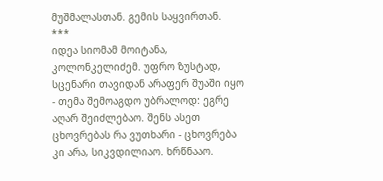მუშმალასთან. გემის საყვირთან.
***
იდეა სიომამ მოიტანა, კოლონკელიძემ. უფრო ზუსტად, სცენარი თავიდან არაფერ შუაში იყო - თემა შემოაგდო უბრალოდ: ეგრე აღარ შეიძლებაო. შენს ასეთ ცხოვრებას რა ვუთხარი - ცხოვრება კი არა, სიკვდილიაო. ხრწნააო.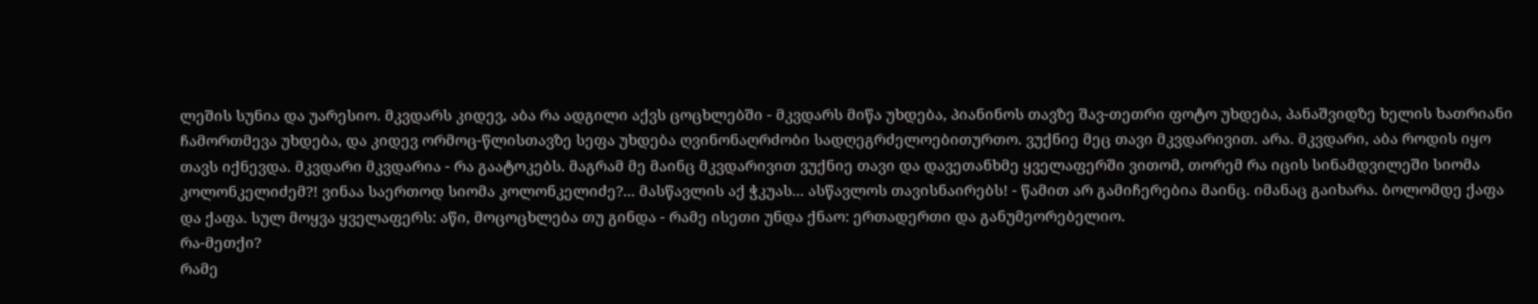ლეშის სუნია და უარესიო. მკვდარს კიდევ, აბა რა ადგილი აქვს ცოცხლებში - მკვდარს მიწა უხდება, პიანინოს თავზე შავ-თეთრი ფოტო უხდება, პანაშვიდზე ხელის ხათრიანი ჩამორთმევა უხდება, და კიდევ ორმოც-წლისთავზე სეფა უხდება ღვინონაღრძობი სადღეგრძელოებითურთო. ვუქნიე მეც თავი მკვდარივით. არა. მკვდარი, აბა როდის იყო თავს იქნევდა. მკვდარი მკვდარია - რა გაატოკებს. მაგრამ მე მაინც მკვდარივით ვუქნიე თავი და დავეთანხმე ყველაფერში ვითომ, თორემ რა იცის სინამდვილეში სიომა კოლონკელიძემ?! ვინაა საერთოდ სიომა კოლონკელიძე?... მასწავლის აქ ჭკუას... ასწავლოს თავისნაირებს! - წამით არ გამიჩერებია მაინც. იმანაც გაიხარა. ბოლომდე ქაფა და ქაფა. სულ მოყვა ყველაფერს: აწი, მოცოცხლება თუ გინდა - რამე ისეთი უნდა ქნაო: ერთადერთი და განუმეორებელიო.
რა-მეთქი?
რამე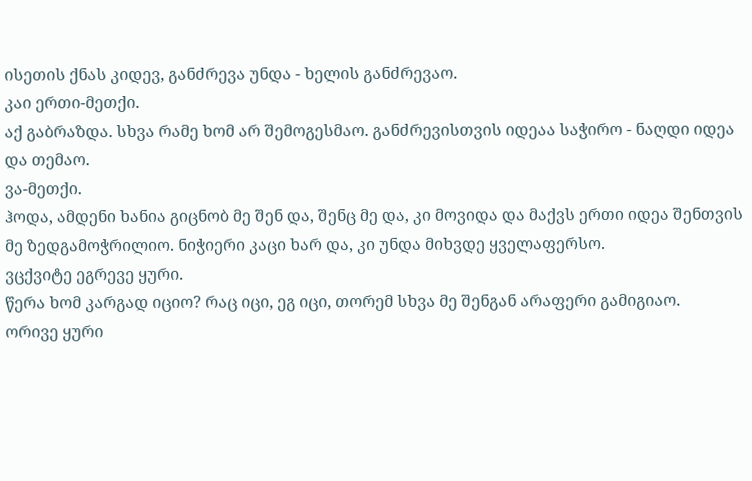ისეთის ქნას კიდევ, განძრევა უნდა - ხელის განძრევაო.
კაი ერთი-მეთქი.
აქ გაბრაზდა. სხვა რამე ხომ არ შემოგესმაო. განძრევისთვის იდეაა საჭირო - ნაღდი იდეა და თემაო.
ვა-მეთქი.
ჰოდა, ამდენი ხანია გიცნობ მე შენ და, შენც მე და, კი მოვიდა და მაქვს ერთი იდეა შენთვის მე ზედგამოჭრილიო. ნიჭიერი კაცი ხარ და, კი უნდა მიხვდე ყველაფერსო.
ვცქვიტე ეგრევე ყური.
წერა ხომ კარგად იციო? რაც იცი, ეგ იცი, თორემ სხვა მე შენგან არაფერი გამიგიაო.
ორივე ყური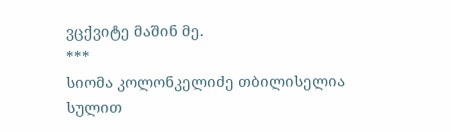ვცქვიტე მაშინ მე.
***
სიომა კოლონკელიძე თბილისელია სულით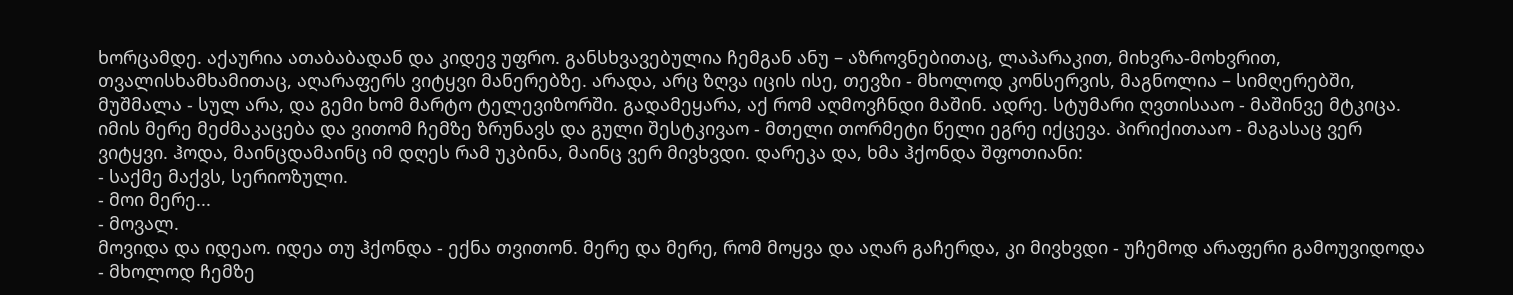ხორცამდე. აქაურია ათაბაბადან და კიდევ უფრო. განსხვავებულია ჩემგან ანუ – აზროვნებითაც, ლაპარაკით, მიხვრა-მოხვრით, თვალისხამხამითაც, აღარაფერს ვიტყვი მანერებზე. არადა, არც ზღვა იცის ისე, თევზი - მხოლოდ კონსერვის, მაგნოლია – სიმღერებში, მუშმალა - სულ არა, და გემი ხომ მარტო ტელევიზორში. გადამეყარა, აქ რომ აღმოვჩნდი მაშინ. ადრე. სტუმარი ღვთისააო - მაშინვე მტკიცა. იმის მერე მეძმაკაცება და ვითომ ჩემზე ზრუნავს და გული შესტკივაო - მთელი თორმეტი წელი ეგრე იქცევა. პირიქითააო - მაგასაც ვერ ვიტყვი. ჰოდა, მაინცდამაინც იმ დღეს რამ უკბინა, მაინც ვერ მივხვდი. დარეკა და, ხმა ჰქონდა შფოთიანი:
- საქმე მაქვს, სერიოზული.
- მოი მერე...
- მოვალ.
მოვიდა და იდეაო. იდეა თუ ჰქონდა - ექნა თვითონ. მერე და მერე, რომ მოყვა და აღარ გაჩერდა, კი მივხვდი - უჩემოდ არაფერი გამოუვიდოდა - მხოლოდ ჩემზე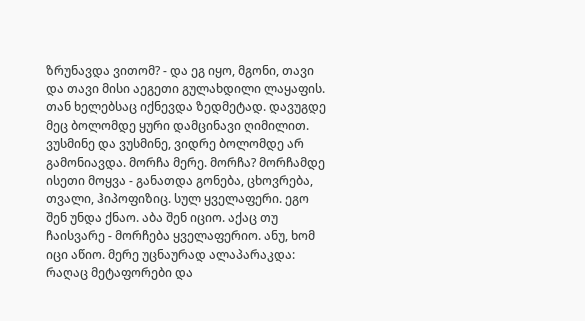ზრუნავდა ვითომ? - და ეგ იყო, მგონი, თავი და თავი მისი აეგეთი გულახდილი ლაყაფის. თან ხელებსაც იქნევდა ზედმეტად. დავუგდე მეც ბოლომდე ყური დამცინავი ღიმილით. ვუსმინე და ვუსმინე, ვიდრე ბოლომდე არ გამონიავდა. მორჩა მერე. მორჩა? მორჩამდე ისეთი მოყვა - განათდა გონება, ცხოვრება, თვალი, ჰიპოფიზიც. სულ ყველაფერი. ეგო შენ უნდა ქნაო. აბა შენ იციო. აქაც თუ ჩაისვარე - მორჩება ყველაფერიო. ანუ, ხომ იცი აწიო. მერე უცნაურად ალაპარაკდა: რაღაც მეტაფორები და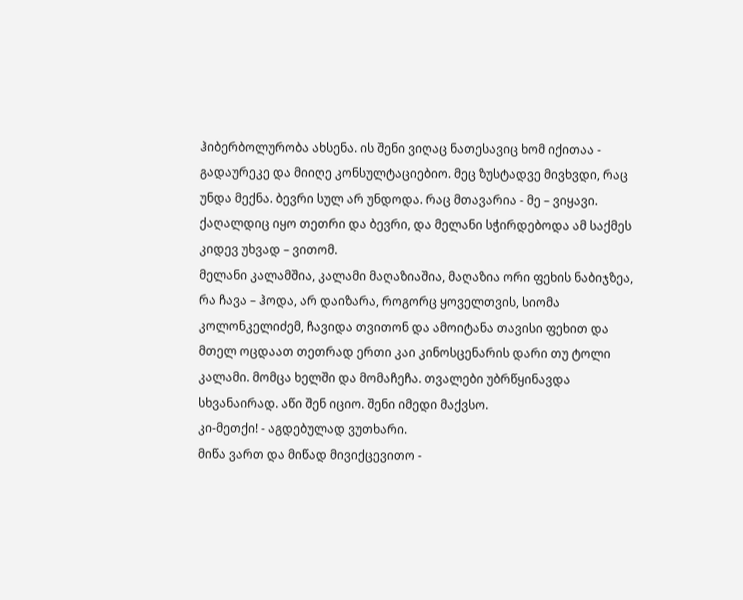ჰიბერბოლურობა ახსენა. ის შენი ვიღაც ნათესავიც ხომ იქითაა - გადაურეკე და მიიღე კონსულტაციებიო. მეც ზუსტადვე მივხვდი, რაც უნდა მექნა. ბევრი სულ არ უნდოდა. რაც მთავარია - მე – ვიყავი. ქაღალდიც იყო თეთრი და ბევრი, და მელანი სჭირდებოდა ამ საქმეს კიდევ უხვად – ვითომ.
მელანი კალამშია, კალამი მაღაზიაშია, მაღაზია ორი ფეხის ნაბიჯზეა, რა ჩავა – ჰოდა, არ დაიზარა, როგორც ყოველთვის, სიომა კოლონკელიძემ, ჩავიდა თვითონ და ამოიტანა თავისი ფეხით და მთელ ოცდაათ თეთრად ერთი კაი კინოსცენარის დარი თუ ტოლი კალამი. მომცა ხელში და მომაჩეჩა. თვალები უბრწყინავდა სხვანაირად. აწი შენ იციო. შენი იმედი მაქვსო.
კი-მეთქი! - აგდებულად ვუთხარი.
მიწა ვართ და მიწად მივიქცევითო -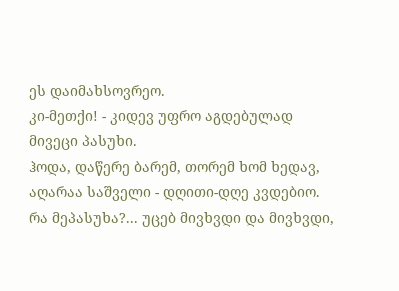ეს დაიმახსოვრეო.
კი-მეთქი! - კიდევ უფრო აგდებულად მივეცი პასუხი.
ჰოდა, დაწერე ბარემ, თორემ ხომ ხედავ, აღარაა საშველი - დღითი-დღე კვდებიო.
რა მეპასუხა?... უცებ მივხვდი და მივხვდი,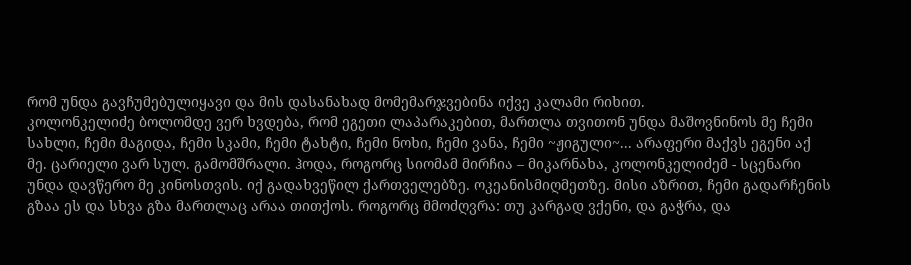რომ უნდა გავჩუმებულიყავი და მის დასანახად მომემარჯვებინა იქვე კალამი რიხით.
კოლონკელიძე ბოლომდე ვერ ხვდება, რომ ეგეთი ლაპარაკებით, მართლა თვითონ უნდა მაშოვნინოს მე ჩემი სახლი, ჩემი მაგიდა, ჩემი სკამი, ჩემი ტახტი, ჩემი ნოხი, ჩემი ვანა, ჩემი ~ჟიგული~... არაფერი მაქვს ეგენი აქ მე. ცარიელი ვარ სულ. გამომშრალი. ჰოდა, როგორც სიომამ მირჩია – მიკარნახა, კოლონკელიძემ - სცენარი უნდა დავწერო მე კინოსთვის. იქ გადახვეწილ ქართველებზე. ოკეანისმიღმეთზე. მისი აზრით, ჩემი გადარჩენის გზაა ეს და სხვა გზა მართლაც არაა თითქოს. როგორც მმოძღვრა: თუ კარგად ვქენი, და გაჭრა, და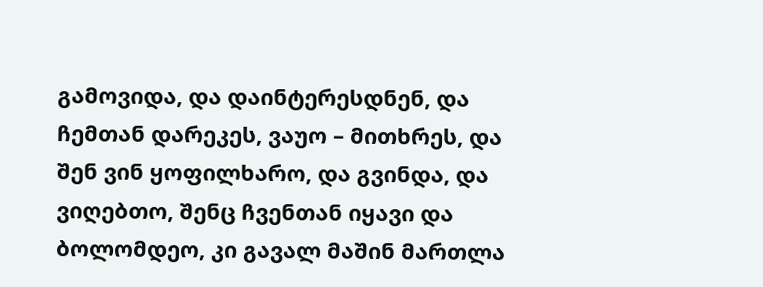გამოვიდა, და დაინტერესდნენ, და ჩემთან დარეკეს, ვაუო – მითხრეს, და შენ ვინ ყოფილხარო, და გვინდა, და ვიღებთო, შენც ჩვენთან იყავი და ბოლომდეო, კი გავალ მაშინ მართლა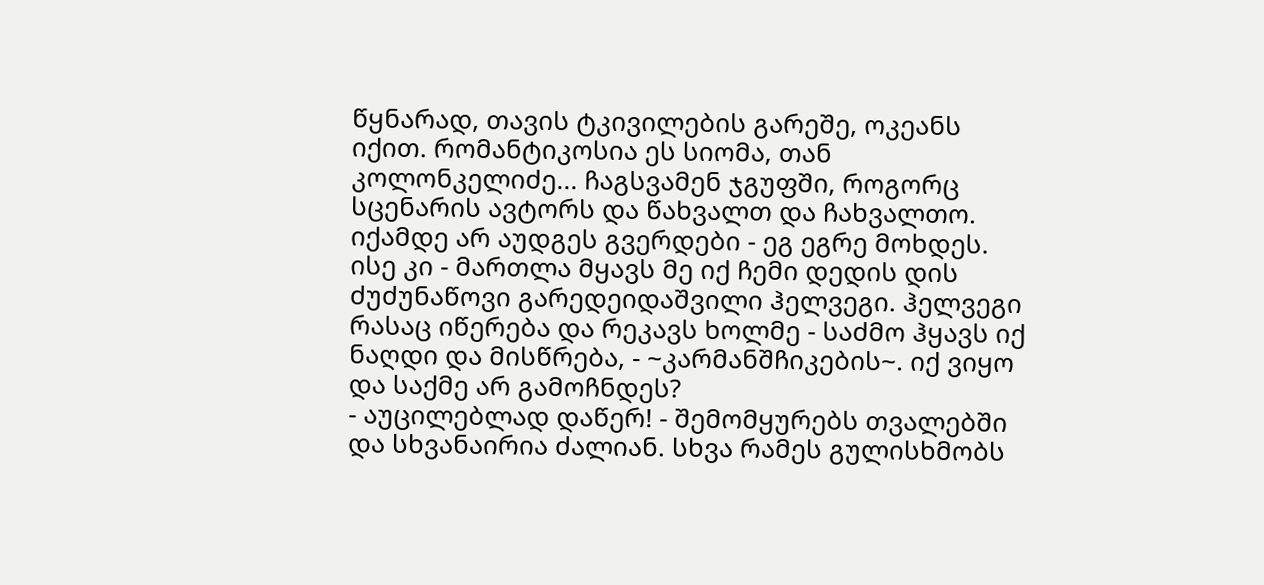წყნარად, თავის ტკივილების გარეშე, ოკეანს იქით. რომანტიკოსია ეს სიომა, თან კოლონკელიძე... ჩაგსვამენ ჯგუფში, როგორც სცენარის ავტორს და წახვალთ და ჩახვალთო. იქამდე არ აუდგეს გვერდები - ეგ ეგრე მოხდეს. ისე კი - მართლა მყავს მე იქ ჩემი დედის დის ძუძუნაწოვი გარედეიდაშვილი ჰელვეგი. ჰელვეგი რასაც იწერება და რეკავს ხოლმე - საძმო ჰყავს იქ ნაღდი და მისწრება, - ~კარმანშჩიკების~. იქ ვიყო და საქმე არ გამოჩნდეს?
- აუცილებლად დაწერ! - შემომყურებს თვალებში და სხვანაირია ძალიან. სხვა რამეს გულისხმობს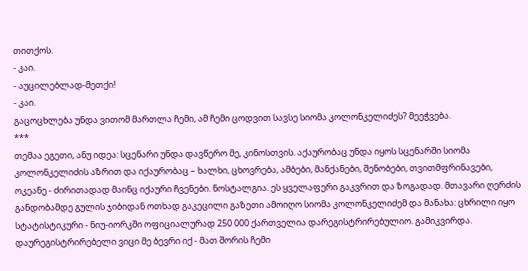თითქოს.
- კაი.
- აუცილებლად-მეთქი!
- კაი.
გაცოცხლება უნდა ვითომ მართლა ჩემი, ამ ჩემი ცოდვით სავსე სიომა კოლონკელიძეს? მეეჭვება.
***
თემაა ეგეთი, ანუ იდეა: სცენარი უნდა დავწერო მე, კინოსთვის. აქაურობაც უნდა იყოს სცენარში სიომა კოლონკელიძის აზრით და იქაურობაც – ხალხი, ცხოვრება, ამბები, მანქანები, შენობები, თვითმფრინავები, ოკეანე - ძირითადად მაინც იქაური ჩვენები. ნოსტალგია. ეს ყველაფერი გაკვრით და ზოგადად. მთავარი ღერძის განდობამდე გულის ჯიბიდან ოთხად გაკეცილი გაზეთი ამოიღო სიომა კოლონკელიძემ და მანახა: ცხრილი იყო სტატისტიკური - ნიუ-იორკში ოფიციალურად 250 000 ქართველია დარეგისტრირებულიო. გამიკვირდა. დაურეგისტრირებელი ვიცი მე ბევრი იქ - მათ შორის ჩემი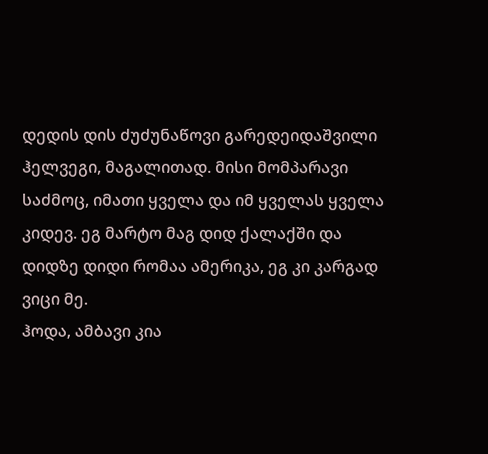დედის დის ძუძუნაწოვი გარედეიდაშვილი ჰელვეგი, მაგალითად. მისი მომპარავი საძმოც, იმათი ყველა და იმ ყველას ყველა კიდევ. ეგ მარტო მაგ დიდ ქალაქში და დიდზე დიდი რომაა ამერიკა, ეგ კი კარგად ვიცი მე.
ჰოდა, ამბავი კია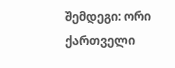შემდეგი: ორი ქართველი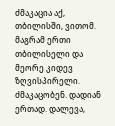ძმაკაცია აქ, თბილისში, ვითომ. მაგრამ ერთი თბილისელი და მეორე კიდევ ზღვისპირელი. ძმაკაცობენ. დადიან ერთად. დალევა,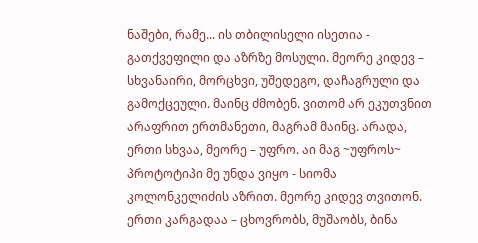ნაშები, რამე... ის თბილისელი ისეთია - გათქვეფილი და აზრზე მოსული. მეორე კიდევ – სხვანაირი, მორცხვი, უშედეგო, დაჩაგრული და გამოქცეული. მაინც ძმობენ. ვითომ არ ეკუთვნით არაფრით ერთმანეთი, მაგრამ მაინც. არადა, ერთი სხვაა, მეორე – უფრო. აი მაგ ~უფროს~ პროტოტიპი მე უნდა ვიყო - სიომა კოლონკელიძის აზრით. მეორე კიდევ თვითონ. ერთი კარგადაა – ცხოვრობს, მუშაობს, ბინა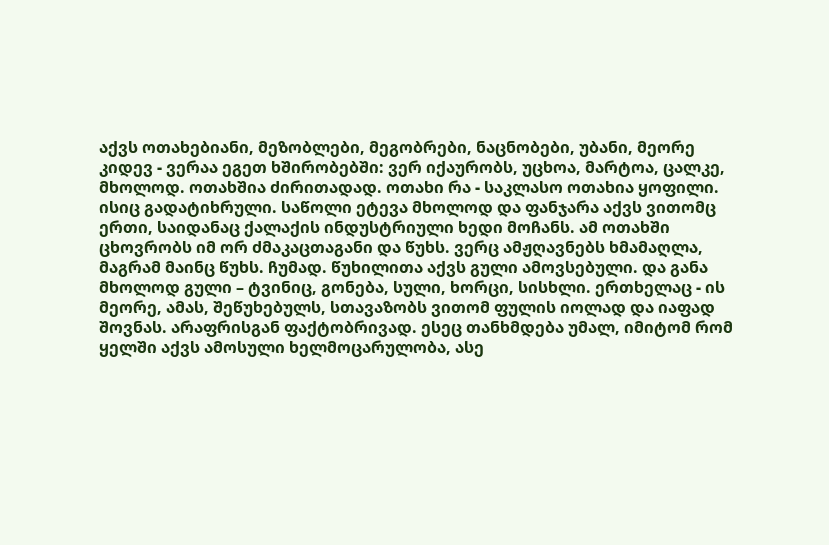აქვს ოთახებიანი, მეზობლები, მეგობრები, ნაცნობები, უბანი, მეორე კიდევ - ვერაა ეგეთ ხშირობებში: ვერ იქაურობს, უცხოა, მარტოა, ცალკე, მხოლოდ. ოთახშია ძირითადად. ოთახი რა - საკლასო ოთახია ყოფილი. ისიც გადატიხრული. საწოლი ეტევა მხოლოდ და ფანჯარა აქვს ვითომც ერთი, საიდანაც ქალაქის ინდუსტრიული ხედი მოჩანს. ამ ოთახში ცხოვრობს იმ ორ ძმაკაცთაგანი და წუხს. ვერც ამჟღავნებს ხმამაღლა, მაგრამ მაინც წუხს. ჩუმად. წუხილითა აქვს გული ამოვსებული. და განა მხოლოდ გული – ტვინიც, გონება, სული, ხორცი, სისხლი. ერთხელაც - ის მეორე, ამას, შეწუხებულს, სთავაზობს ვითომ ფულის იოლად და იაფად შოვნას. არაფრისგან ფაქტობრივად. ესეც თანხმდება უმალ, იმიტომ რომ ყელში აქვს ამოსული ხელმოცარულობა, ასე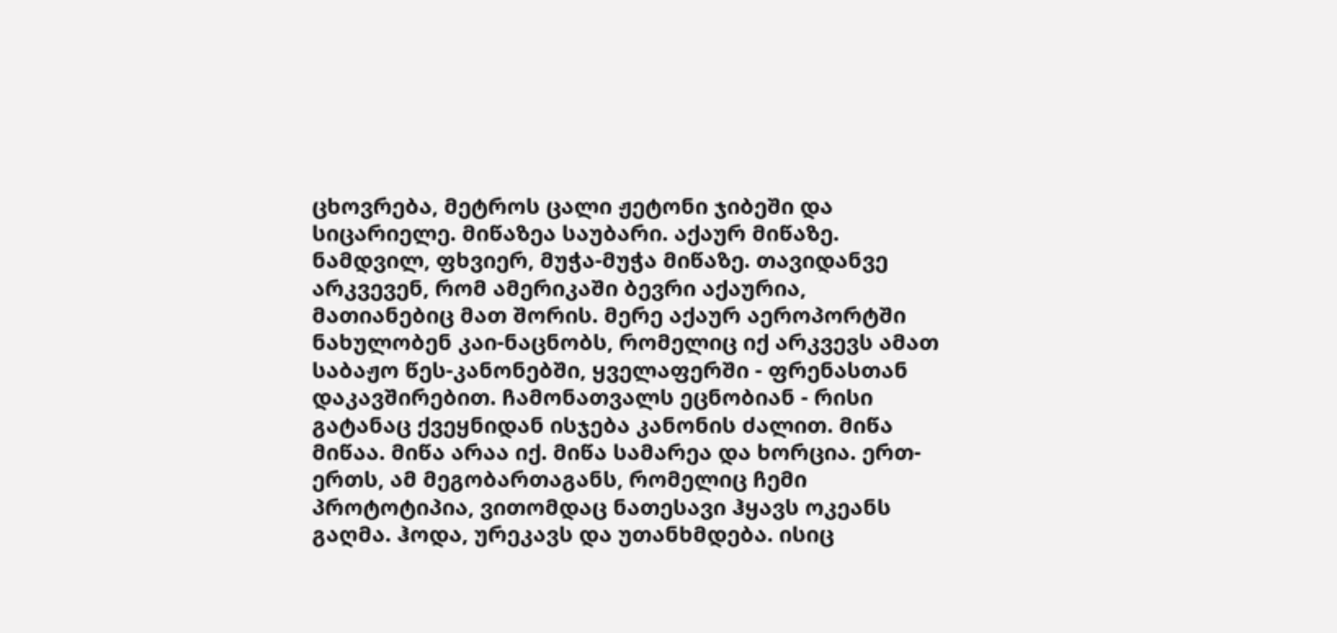ცხოვრება, მეტროს ცალი ჟეტონი ჯიბეში და სიცარიელე. მიწაზეა საუბარი. აქაურ მიწაზე. ნამდვილ, ფხვიერ, მუჭა-მუჭა მიწაზე. თავიდანვე არკვევენ, რომ ამერიკაში ბევრი აქაურია, მათიანებიც მათ შორის. მერე აქაურ აეროპორტში ნახულობენ კაი-ნაცნობს, რომელიც იქ არკვევს ამათ საბაჟო წეს-კანონებში, ყველაფერში - ფრენასთან დაკავშირებით. ჩამონათვალს ეცნობიან - რისი გატანაც ქვეყნიდან ისჯება კანონის ძალით. მიწა მიწაა. მიწა არაა იქ. მიწა სამარეა და ხორცია. ერთ-ერთს, ამ მეგობართაგანს, რომელიც ჩემი პროტოტიპია, ვითომდაც ნათესავი ჰყავს ოკეანს გაღმა. ჰოდა, ურეკავს და უთანხმდება. ისიც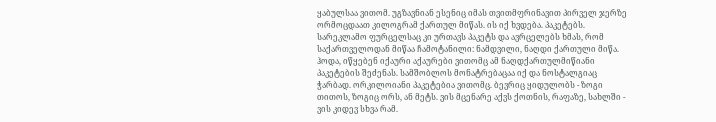ყაბულსაა ვითომ. უგზავნიან ესენიც იმას თვითმფრინავით პირველ ჯერზე ორმოცდაათ კილოგრამ ქართულ მიწას. ის იქ ხვდება. პაკეტებს. სარეკლამო ფურცელსაც კი ურთავს პაკეტს და ავრცელებს ხმას, რომ საქართველოდან მიწაა ჩამოტანილი: ნამდვილი, ნაღდი ქართული მიწა. ჰოდა, იწყებენ იქაური აქაურები ვითომც ამ ნაღდქართულმიწიანი პაკეტების შეძენას. სამშობლოს მონატრებაცაა იქ და ნოსტალგიაც ჭარბად. ორკილოიანი პაკეტებია ვითომც. ბევრიც ყიდულობს - ზოგი თითოს, ზოგიც ორს, ან მეტს. ვის მცენარე აქვს ქოთნის, რაფაზე, სახლში - ვის კიდევ სხვა რამ.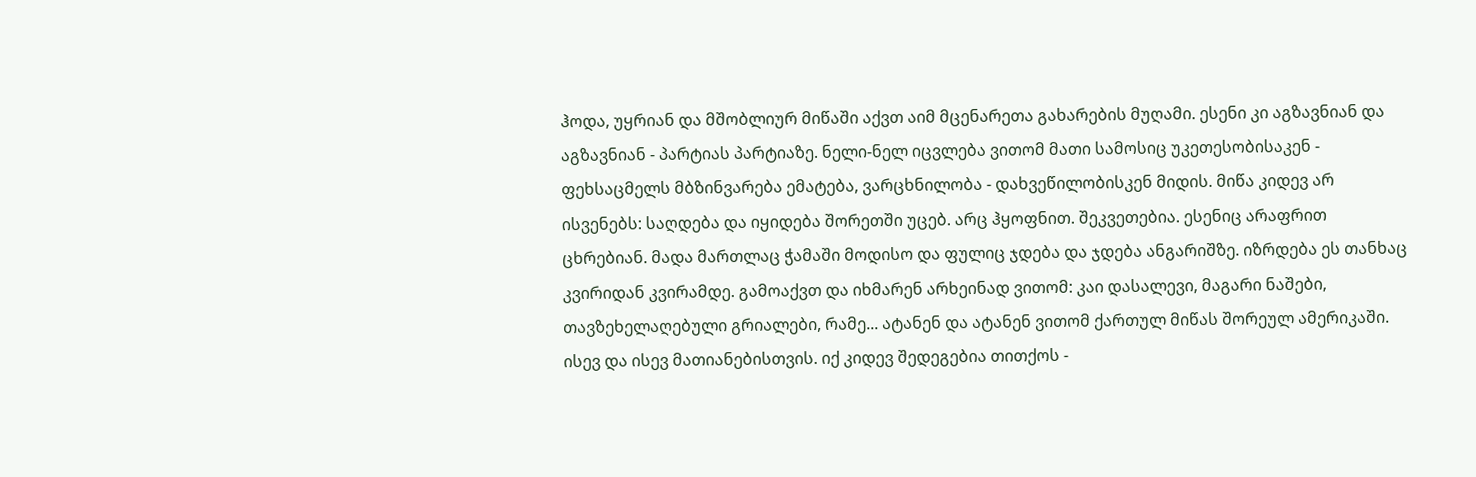ჰოდა, უყრიან და მშობლიურ მიწაში აქვთ აიმ მცენარეთა გახარების მუღამი. ესენი კი აგზავნიან და აგზავნიან - პარტიას პარტიაზე. ნელი-ნელ იცვლება ვითომ მათი სამოსიც უკეთესობისაკენ - ფეხსაცმელს მბზინვარება ემატება, ვარცხნილობა - დახვეწილობისკენ მიდის. მიწა კიდევ არ ისვენებს: საღდება და იყიდება შორეთში უცებ. არც ჰყოფნით. შეკვეთებია. ესენიც არაფრით ცხრებიან. მადა მართლაც ჭამაში მოდისო და ფულიც ჯდება და ჯდება ანგარიშზე. იზრდება ეს თანხაც კვირიდან კვირამდე. გამოაქვთ და იხმარენ არხეინად ვითომ: კაი დასალევი, მაგარი ნაშები, თავზეხელაღებული გრიალები, რამე... ატანენ და ატანენ ვითომ ქართულ მიწას შორეულ ამერიკაში. ისევ და ისევ მათიანებისთვის. იქ კიდევ შედეგებია თითქოს -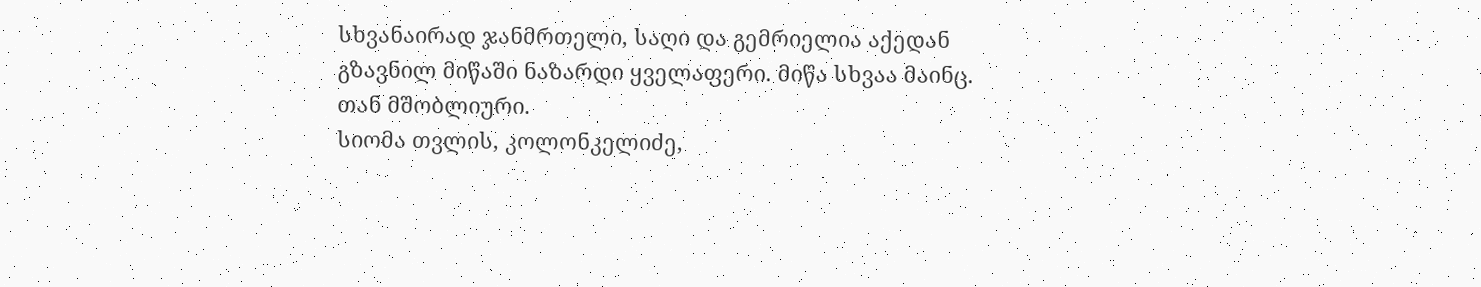სხვანაირად ჯანმრთელი, საღი და გემრიელია აქედან გზავნილ მიწაში ნაზარდი ყველაფერი. მიწა სხვაა მაინც. თან მშობლიური.
სიომა თვლის, კოლონკელიძე,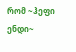რომ ~ჰეფი ენდი~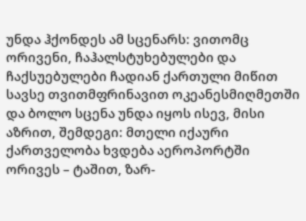უნდა ჰქონდეს ამ სცენარს: ვითომც ორივენი, ჩაჰალსტუხებულები და ჩაქსუებულები ჩადიან ქართული მიწით სავსე თვითმფრინავით ოკეანესმიღმეთში და ბოლო სცენა უნდა იყოს ისევ, მისი აზრით, შემდეგი: მთელი იქაური ქართველობა ხვდება აეროპორტში ორივეს – ტაშით, ზარ-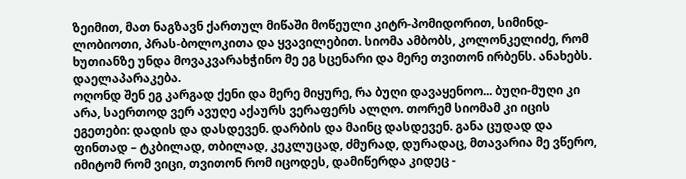ზეიმით, მათ ნაგზავნ ქართულ მიწაში მოწეული კიტრ-პომიდორით, სიმინდ-ლობიოთი, პრას-ბოლოკითა და ყვავილებით. სიომა ამბობს, კოლონკელიძე, რომ ხუთიანზე უნდა მოვაკვარახჭინო მე ეგ სცენარი და მერე თვითონ ირბენს. ანახებს. დაელაპარაკება.
ოღონდ შენ ეგ კარგად ქენი და მერე მიყურე, რა ბუღი დავაყენოო... ბუღი-მუღი კი არა, საერთოდ ვერ ავუღე აქაურს ვერაფერს ალღო. თორემ სიომამ კი იცის ეგეთები: დადის და დასდევენ. დარბის და მაინც დასდევენ. განა ცუდად და ფინთად – ტკბილად, თბილად, კეკლუცად, ძმურად, დურადაც, მთავარია მე ვწერო, იმიტომ რომ ვიცი, თვითონ რომ იცოდეს, დამიწერდა კიდეც -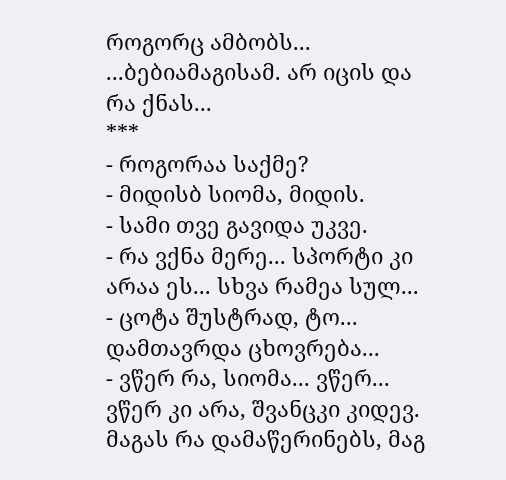როგორც ამბობს...
...ბებიამაგისამ. არ იცის და რა ქნას...
***
- როგორაა საქმე?
- მიდისბ სიომა, მიდის.
- სამი თვე გავიდა უკვე.
- რა ვქნა მერე... სპორტი კი არაა ეს... სხვა რამეა სულ...
- ცოტა შუსტრად, ტო... დამთავრდა ცხოვრება...
- ვწერ რა, სიომა... ვწერ...
ვწერ კი არა, შვანცკი კიდევ. მაგას რა დამაწერინებს, მაგ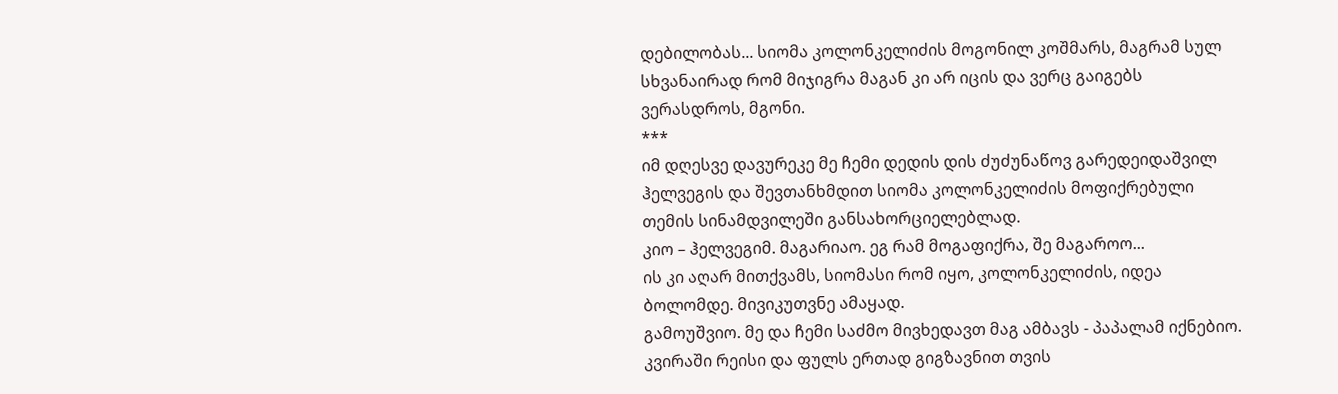დებილობას... სიომა კოლონკელიძის მოგონილ კოშმარს, მაგრამ სულ სხვანაირად რომ მიჯიგრა მაგან კი არ იცის და ვერც გაიგებს ვერასდროს, მგონი.
***
იმ დღესვე დავურეკე მე ჩემი დედის დის ძუძუნაწოვ გარედეიდაშვილ ჰელვეგის და შევთანხმდით სიომა კოლონკელიძის მოფიქრებული თემის სინამდვილეში განსახორციელებლად.
კიო – ჰელვეგიმ. მაგარიაო. ეგ რამ მოგაფიქრა, შე მაგაროო...
ის კი აღარ მითქვამს, სიომასი რომ იყო, კოლონკელიძის, იდეა ბოლომდე. მივიკუთვნე ამაყად.
გამოუშვიო. მე და ჩემი საძმო მივხედავთ მაგ ამბავს - პაპალამ იქნებიო. კვირაში რეისი და ფულს ერთად გიგზავნით თვის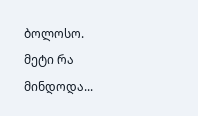ბოლოსო.
მეტი რა მინდოდა...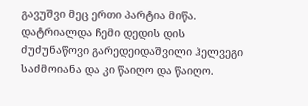გავუშვი მეც ერთი პარტია მიწა. დატრიალდა ჩემი დედის დის ძუძუნაწოვი გარედეიდაშვილი ჰელვეგი საძმოიანა და კი წაიღო და წაიღო.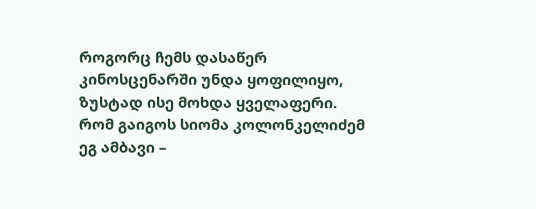როგორც ჩემს დასაწერ კინოსცენარში უნდა ყოფილიყო, ზუსტად ისე მოხდა ყველაფერი.
რომ გაიგოს სიომა კოლონკელიძემ ეგ ამბავი –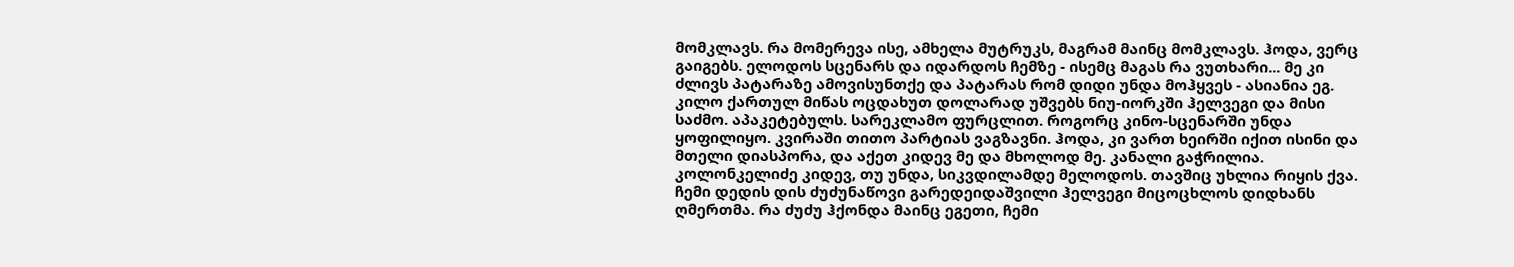მომკლავს. რა მომერევა ისე, ამხელა მუტრუკს, მაგრამ მაინც მომკლავს. ჰოდა, ვერც გაიგებს. ელოდოს სცენარს და იდარდოს ჩემზე - ისემც მაგას რა ვუთხარი... მე კი ძლივს პატარაზე ამოვისუნთქე და პატარას რომ დიდი უნდა მოჰყვეს - ასიანია ეგ. კილო ქართულ მიწას ოცდახუთ დოლარად უშვებს ნიუ-იორკში ჰელვეგი და მისი საძმო. აპაკეტებულს. სარეკლამო ფურცლით. როგორც კინო-სცენარში უნდა ყოფილიყო. კვირაში თითო პარტიას ვაგზავნი. ჰოდა, კი ვართ ხეირში იქით ისინი და მთელი დიასპორა, და აქეთ კიდევ მე და მხოლოდ მე. კანალი გაჭრილია. კოლონკელიძე კიდევ, თუ უნდა, სიკვდილამდე მელოდოს. თავშიც უხლია რიყის ქვა. ჩემი დედის დის ძუძუნაწოვი გარედეიდაშვილი ჰელვეგი მიცოცხლოს დიდხანს ღმერთმა. რა ძუძუ ჰქონდა მაინც ეგეთი, ჩემი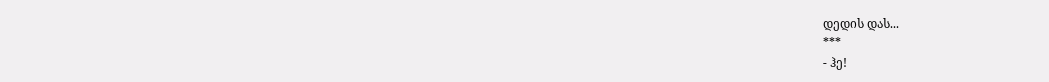დედის დას...
***
- ჰე!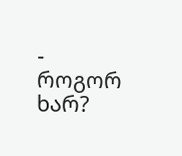- როგორ ხარ?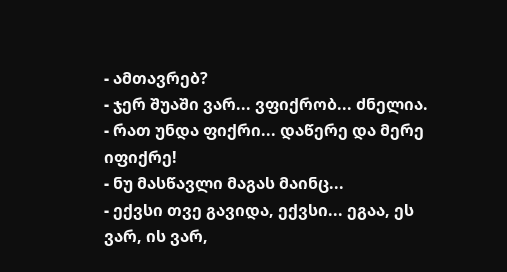- ამთავრებ?
- ჯერ შუაში ვარ... ვფიქრობ... ძნელია.
- რათ უნდა ფიქრი... დაწერე და მერე იფიქრე!
- ნუ მასწავლი მაგას მაინც...
- ექვსი თვე გავიდა, ექვსი... ეგაა, ეს ვარ, ის ვარ,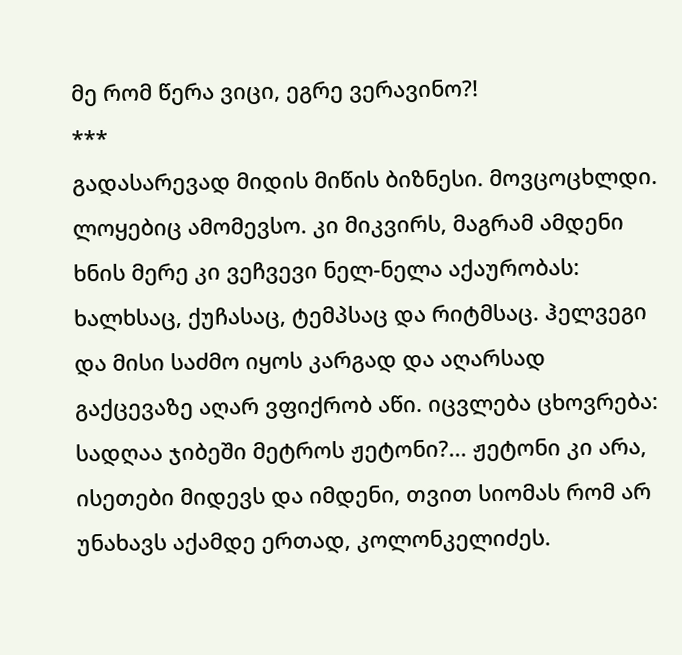მე რომ წერა ვიცი, ეგრე ვერავინო?!
***
გადასარევად მიდის მიწის ბიზნესი. მოვცოცხლდი. ლოყებიც ამომევსო. კი მიკვირს, მაგრამ ამდენი ხნის მერე კი ვეჩვევი ნელ-ნელა აქაურობას: ხალხსაც, ქუჩასაც, ტემპსაც და რიტმსაც. ჰელვეგი და მისი საძმო იყოს კარგად და აღარსად გაქცევაზე აღარ ვფიქრობ აწი. იცვლება ცხოვრება: სადღაა ჯიბეში მეტროს ჟეტონი?... ჟეტონი კი არა, ისეთები მიდევს და იმდენი, თვით სიომას რომ არ უნახავს აქამდე ერთად, კოლონკელიძეს.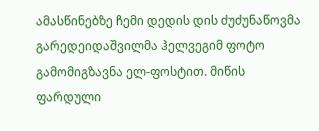ამასწინებზე ჩემი დედის დის ძუძუნაწოვმა გარედეიდაშვილმა ჰელვეგიმ ფოტო გამომიგზავნა ელ-ფოსტით. მიწის ფარდული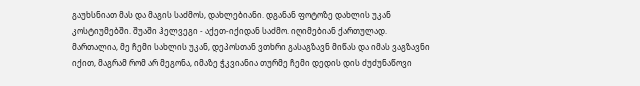გაუხსნიათ მას და მაგის საძმოს, დახლებიანი. დგანან ფოტოზე დახლის უკან კოსტიუმებში. შუაში ჰელვეგი - აქეთ-იქიდან საძმო. იღიმებიან ქართულად.
მართალია, მე ჩემი სახლის უკან, დეპოსთან ვთხრი გასაგზავნ მიწას და იმას ვაგზავნი იქით, მაგრამ რომ არ მეგონა, იმაზე ჭკვიანია თურმე ჩემი დედის დის ძუძუნაწოვი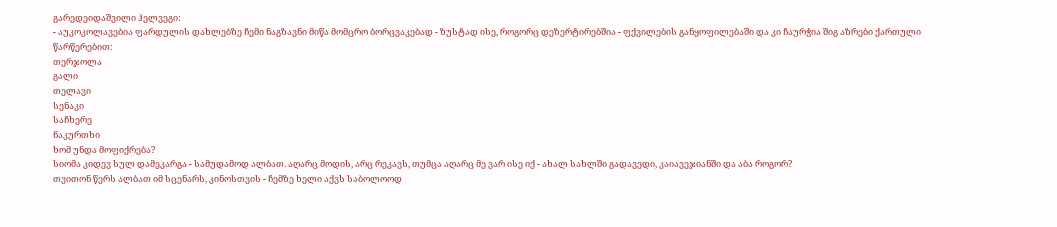გარედეიდაშვილი ჰელვეგი:
- აუკოკოლავებია ფარდულის დახლებზე ჩემი ნაგზავნი მიწა მომცრო ბორცვაკებად - ზუსტად ისე, როგორც დეზერტირებშია - ფქვილების განყოფილებაში და კი ჩაურჭია შიგ აზრები ქართული წარწერებით:
თერჯოლა
გალი
თელავი
სენაკი
საჩხერე
ნაკურთხი
ხომ უნდა მოფიქრება?
სიომა კიდევ სულ დამეკარგა - სამუდამოდ ალბათ. აღარც მოდის, არც რეკავს, თუმცა აღარც მე ვარ ისე იქ - ახალ სახლში გადავედი, კაიავეჯიანში და აბა როგორ?
თვითონ წერს ალბათ იმ სცენარს, კინოსთვის - ჩემზე ხელი აქვს საბოლოოდ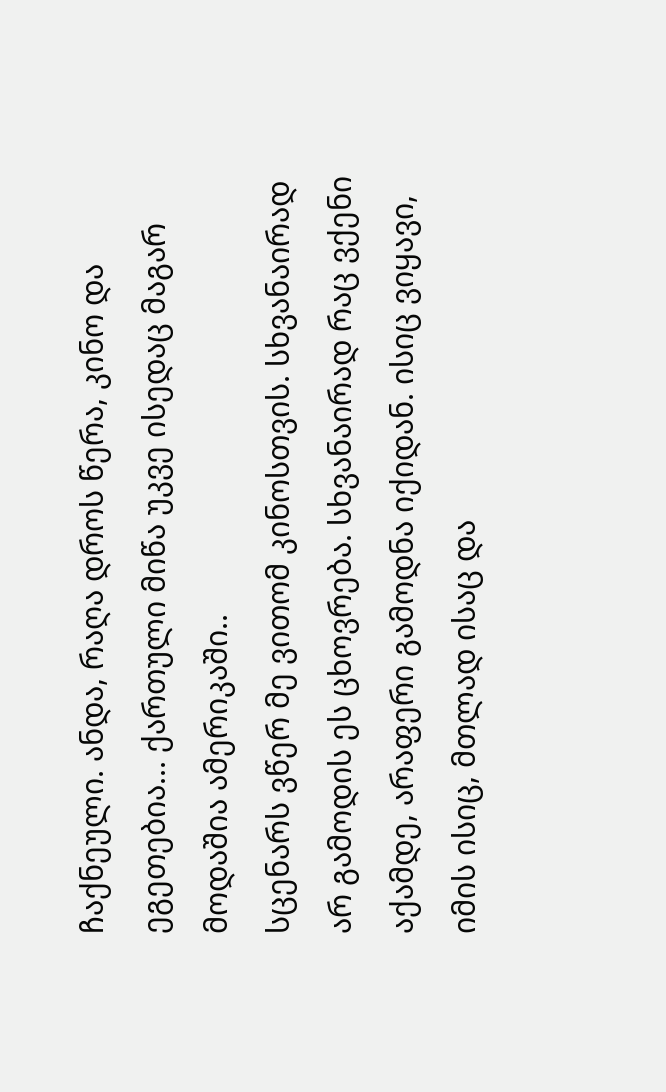ჩაქნეული. ანდა, რაღა დროს წერა, კინო და ეგეთებია... ქართული მიწა უკვე ისედაც მაგარ მოდაშია ამერიკაში..
სცენარს ვწერ მე ვითომ კინოსთვის. სხვანაირად არ გამოდის ეს ცხოვრება. სხვანაირად რაც ვქენი აქამდე, არაფერი გამოდნა იქიდან. ისიც ვიყავი, იმის ისიც, მთლად ისაც და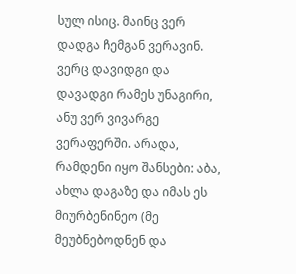სულ ისიც. მაინც ვერ დადგა ჩემგან ვერავინ. ვერც დავიდგი და დავადგი რამეს უნაგირი, ანუ ვერ ვივარგე ვერაფერში. არადა, რამდენი იყო შანსები: აბა, ახლა დაგაზე და იმას ეს მიურბენინეო (მე მეუბნებოდნენ და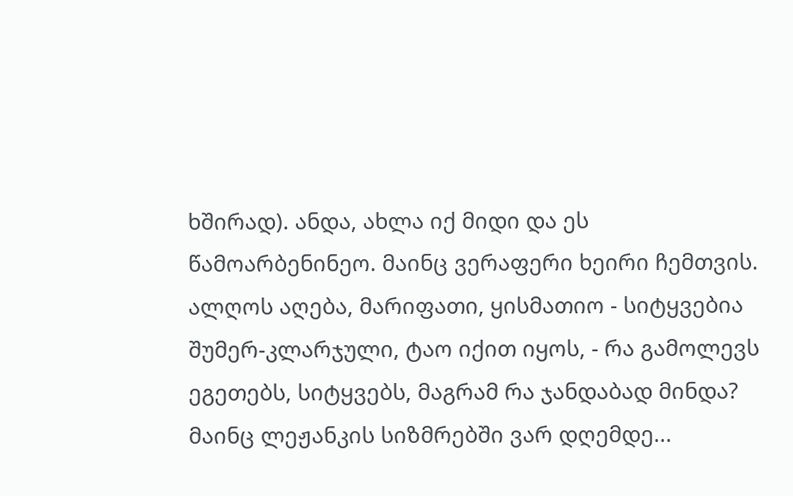ხშირად). ანდა, ახლა იქ მიდი და ეს წამოარბენინეო. მაინც ვერაფერი ხეირი ჩემთვის. ალღოს აღება, მარიფათი, ყისმათიო - სიტყვებია შუმერ-კლარჯული, ტაო იქით იყოს, - რა გამოლევს ეგეთებს, სიტყვებს, მაგრამ რა ჯანდაბად მინდა? მაინც ლეჟანკის სიზმრებში ვარ დღემდე...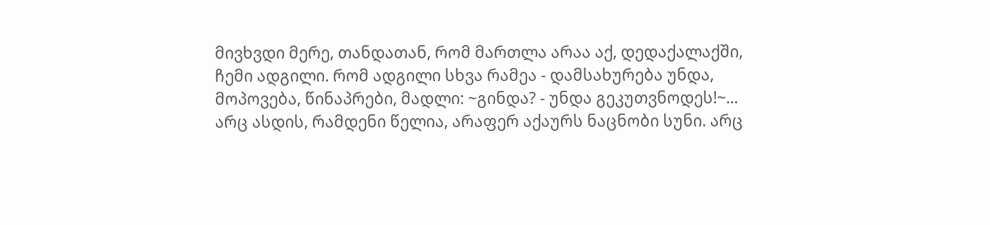მივხვდი მერე, თანდათან, რომ მართლა არაა აქ, დედაქალაქში, ჩემი ადგილი. რომ ადგილი სხვა რამეა - დამსახურება უნდა, მოპოვება, წინაპრები, მადლი: ~გინდა? - უნდა გეკუთვნოდეს!~... არც ასდის, რამდენი წელია, არაფერ აქაურს ნაცნობი სუნი. არც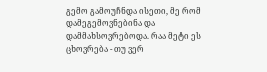გემო გამოუჩნდა ისეთი, მე რომ დამეგემოვნებინა და დამმახსოვრებოდა. რაა მეტი ეს ცხოვრება - თუ ვერ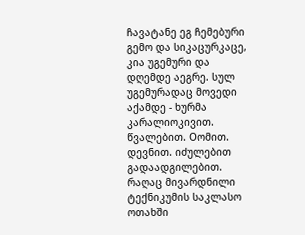ჩავატანე ეგ ჩემებური გემო და სიკაცურკაცე, კია უგემური და დღემდე აეგრე. სულ უგემურადაც მოვედი აქამდე - ხურმა კარალიოკივით. წვალებით. Oომით. დევნით. იძულებით გადაადგილებით. რაღაც მივარდნილი ტექნიკუმის საკლასო ოთახში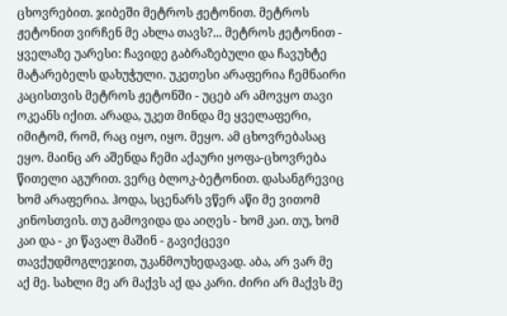ცხოვრებით. ჯიბეში მეტროს ჟეტონით. მეტროს ჟეტონით ვირჩენ მე ახლა თავს?... მეტროს ჟეტონით - ყველაზე უარესი: ჩავიდე გაბრაზებული და ჩავუხტე მატარებელს დახუჭული. უკეთესი არაფერია ჩემნაირი კაცისთვის მეტროს ჟეტონში - უცებ არ ამოვყო თავი ოკეანს იქით. არადა, უკეთ მინდა მე ყველაფერი, იმიტომ, რომ, რაც იყო, იყო. მეყო. ამ ცხოვრებასაც ეყო. მაინც არ აშენდა ჩემი აქაური ყოფა-ცხოვრება წითელი აგურით. ვერც ბლოკ-ბეტონით. დასანგრევიც ხომ არაფერია. ჰოდა, სცენარს ვწერ აწი მე ვითომ კინოსთვის. თუ გამოვიდა და აიღეს - ხომ კაი. თუ, ხომ კაი და - კი წავალ მაშინ - გავიქცევი თავქუდმოგლეჯით, უკანმოუხედავად. აბა, არ ვარ მე აქ მე. სახლი მე არ მაქვს აქ და კარი. ძირი არ მაქვს მე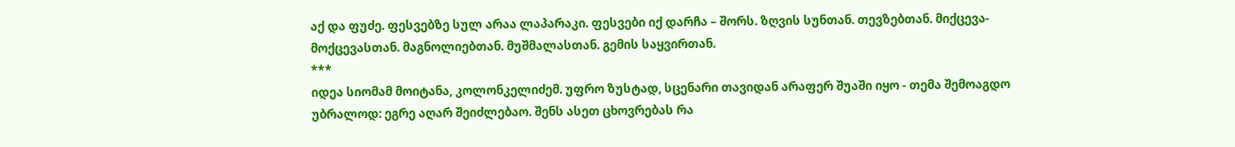აქ და ფუძე. ფესვებზე სულ არაა ლაპარაკი. ფესვები იქ დარჩა – შორს. ზღვის სუნთან. თევზებთან. მიქცევა-მოქცევასთან. მაგნოლიებთან. მუშმალასთან. გემის საყვირთან.
***
იდეა სიომამ მოიტანა, კოლონკელიძემ. უფრო ზუსტად, სცენარი თავიდან არაფერ შუაში იყო - თემა შემოაგდო უბრალოდ: ეგრე აღარ შეიძლებაო. შენს ასეთ ცხოვრებას რა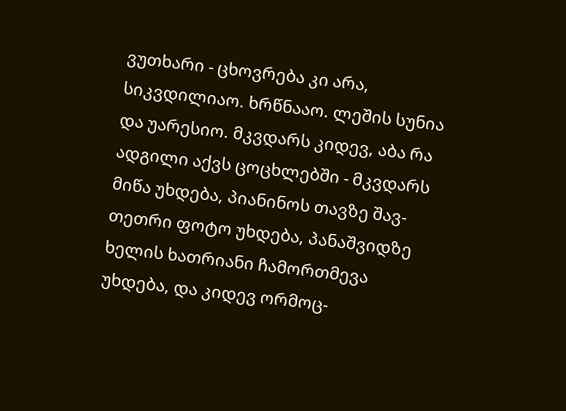ვუთხარი - ცხოვრება კი არა, სიკვდილიაო. ხრწნააო. ლეშის სუნია და უარესიო. მკვდარს კიდევ, აბა რა ადგილი აქვს ცოცხლებში - მკვდარს მიწა უხდება, პიანინოს თავზე შავ-თეთრი ფოტო უხდება, პანაშვიდზე ხელის ხათრიანი ჩამორთმევა უხდება, და კიდევ ორმოც-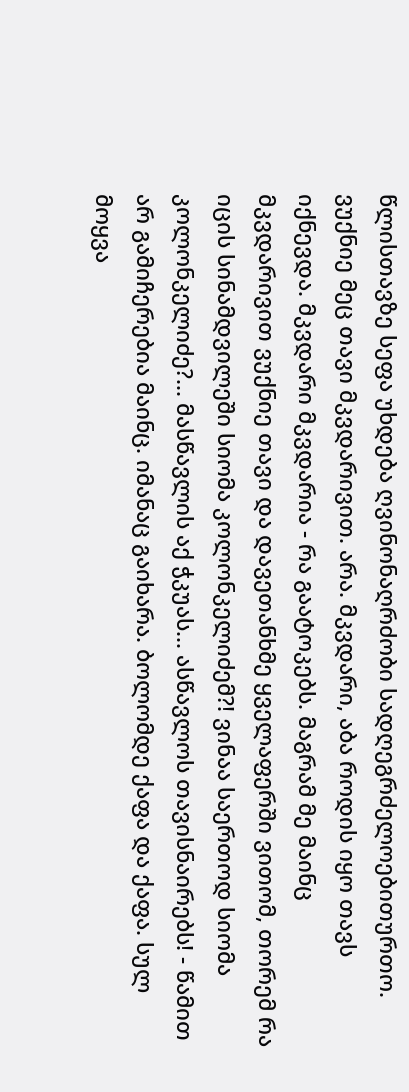წლისთავზე სეფა უხდება ღვინონაღრძობი სადღეგრძელოებითურთო. ვუქნიე მეც თავი მკვდარივით. არა. მკვდარი, აბა როდის იყო თავს იქნევდა. მკვდარი მკვდარია - რა გაატოკებს. მაგრამ მე მაინც მკვდარივით ვუქნიე თავი და დავეთანხმე ყველაფერში ვითომ, თორემ რა იცის სინამდვილეში სიომა კოლონკელიძემ?! ვინაა საერთოდ სიომა კოლონკელიძე?... მასწავლის აქ ჭკუას... ასწავლოს თავისნაირებს! - წამით არ გამიჩერებია მაინც. იმანაც გაიხარა. ბოლომდე ქაფა და ქაფა. სულ მოყვა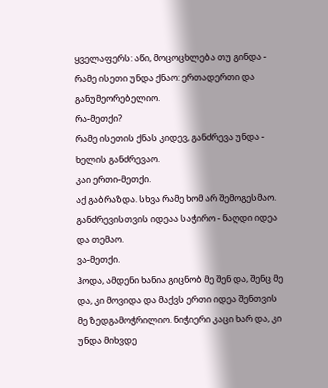ყველაფერს: აწი, მოცოცხლება თუ გინდა - რამე ისეთი უნდა ქნაო: ერთადერთი და განუმეორებელიო.
რა-მეთქი?
რამე ისეთის ქნას კიდევ, განძრევა უნდა - ხელის განძრევაო.
კაი ერთი-მეთქი.
აქ გაბრაზდა. სხვა რამე ხომ არ შემოგესმაო. განძრევისთვის იდეაა საჭირო - ნაღდი იდეა და თემაო.
ვა-მეთქი.
ჰოდა, ამდენი ხანია გიცნობ მე შენ და, შენც მე და, კი მოვიდა და მაქვს ერთი იდეა შენთვის მე ზედგამოჭრილიო. ნიჭიერი კაცი ხარ და, კი უნდა მიხვდე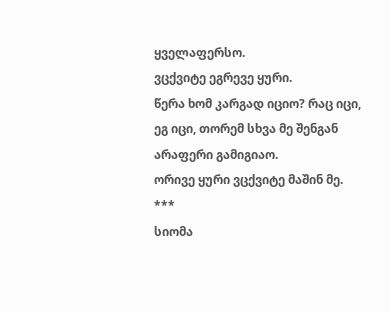ყველაფერსო.
ვცქვიტე ეგრევე ყური.
წერა ხომ კარგად იციო? რაც იცი, ეგ იცი, თორემ სხვა მე შენგან არაფერი გამიგიაო.
ორივე ყური ვცქვიტე მაშინ მე.
***
სიომა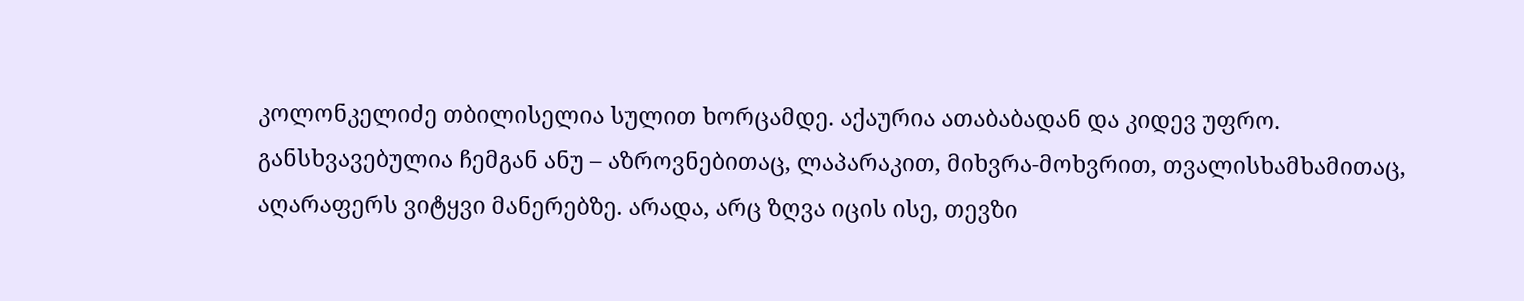კოლონკელიძე თბილისელია სულით ხორცამდე. აქაურია ათაბაბადან და კიდევ უფრო. განსხვავებულია ჩემგან ანუ – აზროვნებითაც, ლაპარაკით, მიხვრა-მოხვრით, თვალისხამხამითაც, აღარაფერს ვიტყვი მანერებზე. არადა, არც ზღვა იცის ისე, თევზი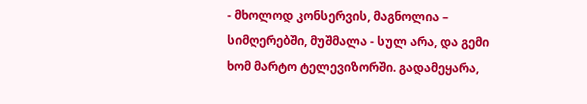- მხოლოდ კონსერვის, მაგნოლია – სიმღერებში, მუშმალა - სულ არა, და გემი ხომ მარტო ტელევიზორში. გადამეყარა,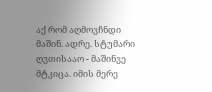აქ რომ აღმოვჩნდი მაშინ. ადრე. სტუმარი ღვთისააო - მაშინვე მტკიცა. იმის მერე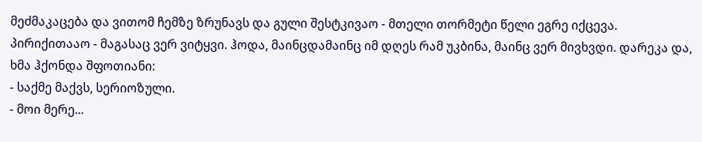მეძმაკაცება და ვითომ ჩემზე ზრუნავს და გული შესტკივაო - მთელი თორმეტი წელი ეგრე იქცევა. პირიქითააო - მაგასაც ვერ ვიტყვი. ჰოდა, მაინცდამაინც იმ დღეს რამ უკბინა, მაინც ვერ მივხვდი. დარეკა და, ხმა ჰქონდა შფოთიანი:
- საქმე მაქვს, სერიოზული.
- მოი მერე...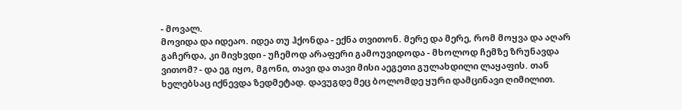- მოვალ.
მოვიდა და იდეაო. იდეა თუ ჰქონდა - ექნა თვითონ. მერე და მერე, რომ მოყვა და აღარ გაჩერდა, კი მივხვდი - უჩემოდ არაფერი გამოუვიდოდა - მხოლოდ ჩემზე ზრუნავდა ვითომ? - და ეგ იყო, მგონი, თავი და თავი მისი აეგეთი გულახდილი ლაყაფის. თან ხელებსაც იქნევდა ზედმეტად. დავუგდე მეც ბოლომდე ყური დამცინავი ღიმილით.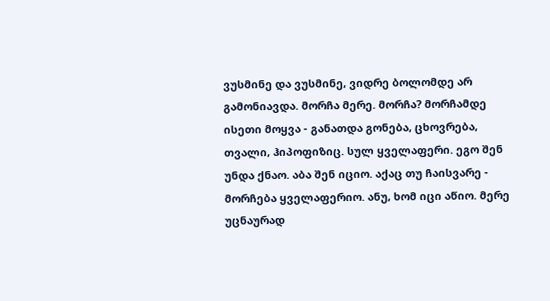ვუსმინე და ვუსმინე, ვიდრე ბოლომდე არ გამონიავდა. მორჩა მერე. მორჩა? მორჩამდე ისეთი მოყვა - განათდა გონება, ცხოვრება, თვალი, ჰიპოფიზიც. სულ ყველაფერი. ეგო შენ უნდა ქნაო. აბა შენ იციო. აქაც თუ ჩაისვარე - მორჩება ყველაფერიო. ანუ, ხომ იცი აწიო. მერე უცნაურად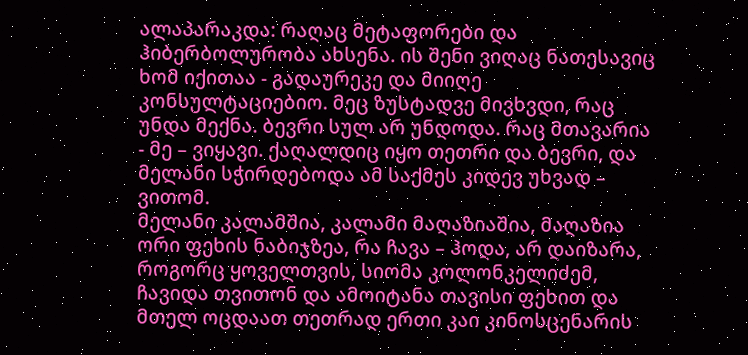ალაპარაკდა: რაღაც მეტაფორები და ჰიბერბოლურობა ახსენა. ის შენი ვიღაც ნათესავიც ხომ იქითაა - გადაურეკე და მიიღე კონსულტაციებიო. მეც ზუსტადვე მივხვდი, რაც უნდა მექნა. ბევრი სულ არ უნდოდა. რაც მთავარია - მე – ვიყავი. ქაღალდიც იყო თეთრი და ბევრი, და მელანი სჭირდებოდა ამ საქმეს კიდევ უხვად – ვითომ.
მელანი კალამშია, კალამი მაღაზიაშია, მაღაზია ორი ფეხის ნაბიჯზეა, რა ჩავა – ჰოდა, არ დაიზარა, როგორც ყოველთვის, სიომა კოლონკელიძემ, ჩავიდა თვითონ და ამოიტანა თავისი ფეხით და მთელ ოცდაათ თეთრად ერთი კაი კინოსცენარის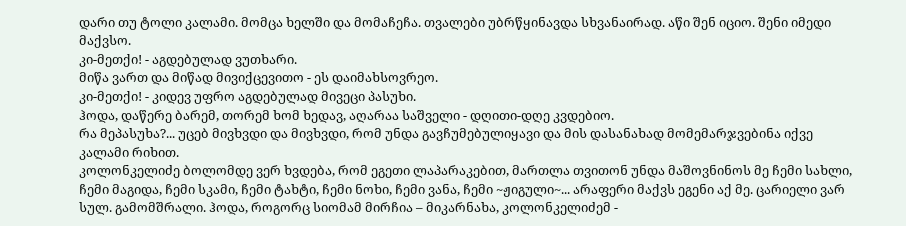დარი თუ ტოლი კალამი. მომცა ხელში და მომაჩეჩა. თვალები უბრწყინავდა სხვანაირად. აწი შენ იციო. შენი იმედი მაქვსო.
კი-მეთქი! - აგდებულად ვუთხარი.
მიწა ვართ და მიწად მივიქცევითო - ეს დაიმახსოვრეო.
კი-მეთქი! - კიდევ უფრო აგდებულად მივეცი პასუხი.
ჰოდა, დაწერე ბარემ, თორემ ხომ ხედავ, აღარაა საშველი - დღითი-დღე კვდებიო.
რა მეპასუხა?... უცებ მივხვდი და მივხვდი, რომ უნდა გავჩუმებულიყავი და მის დასანახად მომემარჯვებინა იქვე კალამი რიხით.
კოლონკელიძე ბოლომდე ვერ ხვდება, რომ ეგეთი ლაპარაკებით, მართლა თვითონ უნდა მაშოვნინოს მე ჩემი სახლი, ჩემი მაგიდა, ჩემი სკამი, ჩემი ტახტი, ჩემი ნოხი, ჩემი ვანა, ჩემი ~ჟიგული~... არაფერი მაქვს ეგენი აქ მე. ცარიელი ვარ სულ. გამომშრალი. ჰოდა, როგორც სიომამ მირჩია – მიკარნახა, კოლონკელიძემ -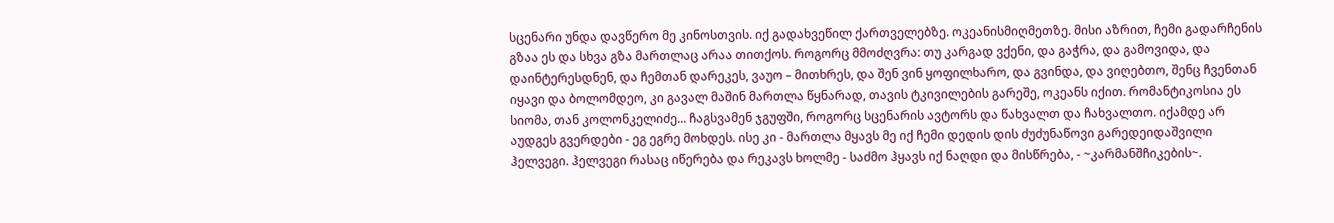სცენარი უნდა დავწერო მე კინოსთვის. იქ გადახვეწილ ქართველებზე. ოკეანისმიღმეთზე. მისი აზრით, ჩემი გადარჩენის გზაა ეს და სხვა გზა მართლაც არაა თითქოს. როგორც მმოძღვრა: თუ კარგად ვქენი, და გაჭრა, და გამოვიდა, და დაინტერესდნენ, და ჩემთან დარეკეს, ვაუო – მითხრეს, და შენ ვინ ყოფილხარო, და გვინდა, და ვიღებთო, შენც ჩვენთან იყავი და ბოლომდეო, კი გავალ მაშინ მართლა წყნარად, თავის ტკივილების გარეშე, ოკეანს იქით. რომანტიკოსია ეს სიომა, თან კოლონკელიძე... ჩაგსვამენ ჯგუფში, როგორც სცენარის ავტორს და წახვალთ და ჩახვალთო. იქამდე არ აუდგეს გვერდები - ეგ ეგრე მოხდეს. ისე კი - მართლა მყავს მე იქ ჩემი დედის დის ძუძუნაწოვი გარედეიდაშვილი ჰელვეგი. ჰელვეგი რასაც იწერება და რეკავს ხოლმე - საძმო ჰყავს იქ ნაღდი და მისწრება, - ~კარმანშჩიკების~.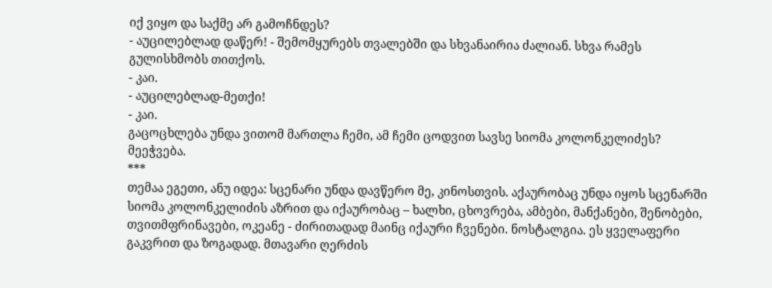იქ ვიყო და საქმე არ გამოჩნდეს?
- აუცილებლად დაწერ! - შემომყურებს თვალებში და სხვანაირია ძალიან. სხვა რამეს გულისხმობს თითქოს.
- კაი.
- აუცილებლად-მეთქი!
- კაი.
გაცოცხლება უნდა ვითომ მართლა ჩემი, ამ ჩემი ცოდვით სავსე სიომა კოლონკელიძეს? მეეჭვება.
***
თემაა ეგეთი, ანუ იდეა: სცენარი უნდა დავწერო მე, კინოსთვის. აქაურობაც უნდა იყოს სცენარში სიომა კოლონკელიძის აზრით და იქაურობაც – ხალხი, ცხოვრება, ამბები, მანქანები, შენობები, თვითმფრინავები, ოკეანე - ძირითადად მაინც იქაური ჩვენები. ნოსტალგია. ეს ყველაფერი გაკვრით და ზოგადად. მთავარი ღერძის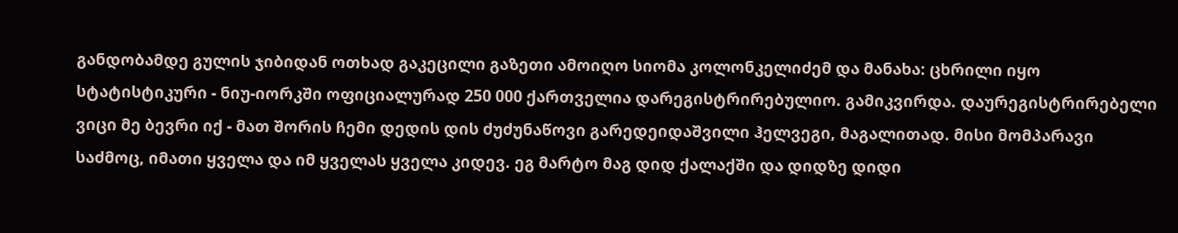განდობამდე გულის ჯიბიდან ოთხად გაკეცილი გაზეთი ამოიღო სიომა კოლონკელიძემ და მანახა: ცხრილი იყო სტატისტიკური - ნიუ-იორკში ოფიციალურად 250 000 ქართველია დარეგისტრირებულიო. გამიკვირდა. დაურეგისტრირებელი ვიცი მე ბევრი იქ - მათ შორის ჩემი დედის დის ძუძუნაწოვი გარედეიდაშვილი ჰელვეგი, მაგალითად. მისი მომპარავი საძმოც, იმათი ყველა და იმ ყველას ყველა კიდევ. ეგ მარტო მაგ დიდ ქალაქში და დიდზე დიდი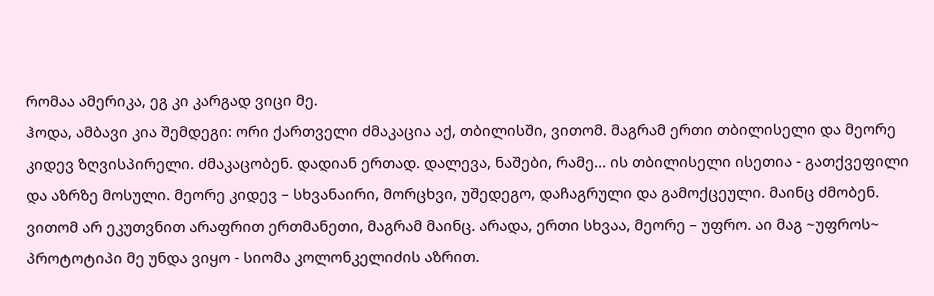რომაა ამერიკა, ეგ კი კარგად ვიცი მე.
ჰოდა, ამბავი კია შემდეგი: ორი ქართველი ძმაკაცია აქ, თბილისში, ვითომ. მაგრამ ერთი თბილისელი და მეორე კიდევ ზღვისპირელი. ძმაკაცობენ. დადიან ერთად. დალევა, ნაშები, რამე... ის თბილისელი ისეთია - გათქვეფილი და აზრზე მოსული. მეორე კიდევ – სხვანაირი, მორცხვი, უშედეგო, დაჩაგრული და გამოქცეული. მაინც ძმობენ. ვითომ არ ეკუთვნით არაფრით ერთმანეთი, მაგრამ მაინც. არადა, ერთი სხვაა, მეორე – უფრო. აი მაგ ~უფროს~ პროტოტიპი მე უნდა ვიყო - სიომა კოლონკელიძის აზრით.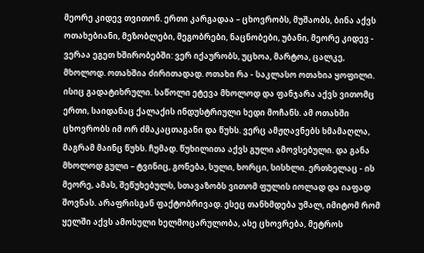მეორე კიდევ თვითონ. ერთი კარგადაა – ცხოვრობს, მუშაობს, ბინა აქვს ოთახებიანი, მეზობლები, მეგობრები, ნაცნობები, უბანი, მეორე კიდევ - ვერაა ეგეთ ხშირობებში: ვერ იქაურობს, უცხოა, მარტოა, ცალკე, მხოლოდ. ოთახშია ძირითადად. ოთახი რა - საკლასო ოთახია ყოფილი. ისიც გადატიხრული. საწოლი ეტევა მხოლოდ და ფანჯარა აქვს ვითომც ერთი, საიდანაც ქალაქის ინდუსტრიული ხედი მოჩანს. ამ ოთახში ცხოვრობს იმ ორ ძმაკაცთაგანი და წუხს. ვერც ამჟღავნებს ხმამაღლა, მაგრამ მაინც წუხს. ჩუმად. წუხილითა აქვს გული ამოვსებული. და განა მხოლოდ გული – ტვინიც, გონება, სული, ხორცი, სისხლი. ერთხელაც - ის მეორე, ამას, შეწუხებულს, სთავაზობს ვითომ ფულის იოლად და იაფად შოვნას. არაფრისგან ფაქტობრივად. ესეც თანხმდება უმალ, იმიტომ რომ ყელში აქვს ამოსული ხელმოცარულობა, ასე ცხოვრება, მეტროს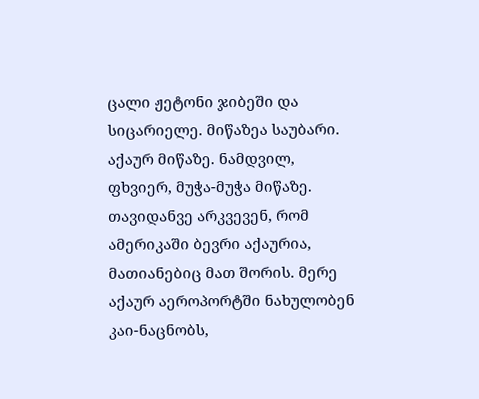ცალი ჟეტონი ჯიბეში და სიცარიელე. მიწაზეა საუბარი. აქაურ მიწაზე. ნამდვილ, ფხვიერ, მუჭა-მუჭა მიწაზე. თავიდანვე არკვევენ, რომ ამერიკაში ბევრი აქაურია, მათიანებიც მათ შორის. მერე აქაურ აეროპორტში ნახულობენ კაი-ნაცნობს,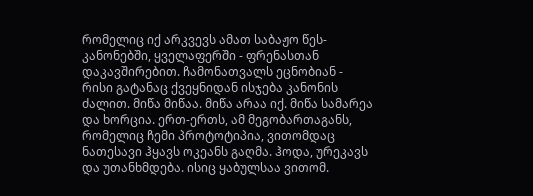რომელიც იქ არკვევს ამათ საბაჟო წეს-კანონებში, ყველაფერში - ფრენასთან დაკავშირებით. ჩამონათვალს ეცნობიან - რისი გატანაც ქვეყნიდან ისჯება კანონის ძალით. მიწა მიწაა. მიწა არაა იქ. მიწა სამარეა და ხორცია. ერთ-ერთს, ამ მეგობართაგანს, რომელიც ჩემი პროტოტიპია, ვითომდაც ნათესავი ჰყავს ოკეანს გაღმა. ჰოდა, ურეკავს და უთანხმდება. ისიც ყაბულსაა ვითომ.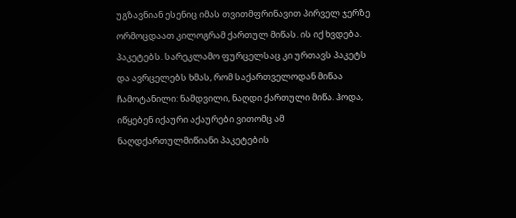უგზავნიან ესენიც იმას თვითმფრინავით პირველ ჯერზე ორმოცდაათ კილოგრამ ქართულ მიწას. ის იქ ხვდება. პაკეტებს. სარეკლამო ფურცელსაც კი ურთავს პაკეტს და ავრცელებს ხმას, რომ საქართველოდან მიწაა ჩამოტანილი: ნამდვილი, ნაღდი ქართული მიწა. ჰოდა, იწყებენ იქაური აქაურები ვითომც ამ ნაღდქართულმიწიანი პაკეტების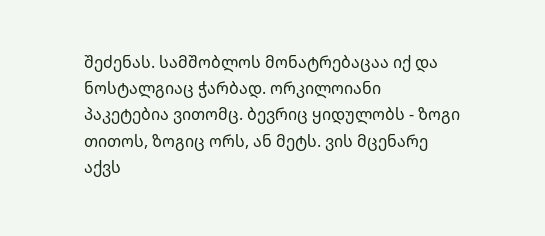შეძენას. სამშობლოს მონატრებაცაა იქ და ნოსტალგიაც ჭარბად. ორკილოიანი პაკეტებია ვითომც. ბევრიც ყიდულობს - ზოგი თითოს, ზოგიც ორს, ან მეტს. ვის მცენარე აქვს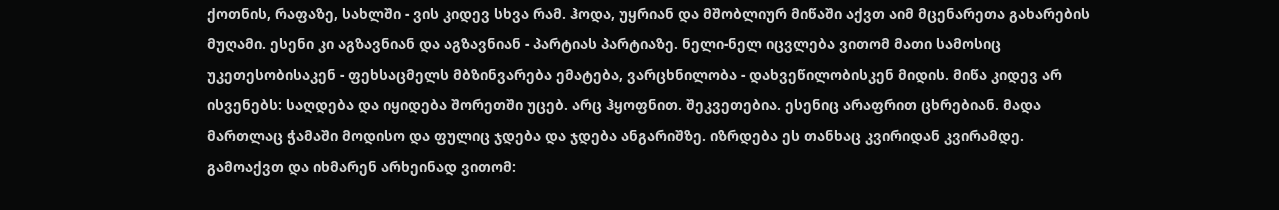ქოთნის, რაფაზე, სახლში - ვის კიდევ სხვა რამ. ჰოდა, უყრიან და მშობლიურ მიწაში აქვთ აიმ მცენარეთა გახარების მუღამი. ესენი კი აგზავნიან და აგზავნიან - პარტიას პარტიაზე. ნელი-ნელ იცვლება ვითომ მათი სამოსიც უკეთესობისაკენ - ფეხსაცმელს მბზინვარება ემატება, ვარცხნილობა - დახვეწილობისკენ მიდის. მიწა კიდევ არ ისვენებს: საღდება და იყიდება შორეთში უცებ. არც ჰყოფნით. შეკვეთებია. ესენიც არაფრით ცხრებიან. მადა მართლაც ჭამაში მოდისო და ფულიც ჯდება და ჯდება ანგარიშზე. იზრდება ეს თანხაც კვირიდან კვირამდე. გამოაქვთ და იხმარენ არხეინად ვითომ: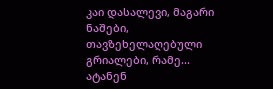კაი დასალევი, მაგარი ნაშები, თავზეხელაღებული გრიალები, რამე... ატანენ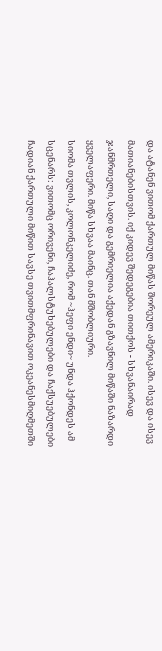და ატანენ ვითომ ქართულ მიწას შორეულ ამერიკაში. ისევ და ისევ მათიანებისთვის. იქ კიდევ შედეგებია თითქოს - სხვანაირად ჯანმრთელი, საღი და გემრიელია აქედან გზავნილ მიწაში ნაზარდი ყველაფერი. მიწა სხვაა მაინც. თან მშობლიური.
სიომა თვლის, კოლონკელიძე, რომ ~ჰეფი ენდი~ უნდა ჰქონდეს ამ სცენარს: ვითომც ორივენი, ჩაჰალსტუხებულები და ჩაქსუებულები ჩადიან ქართული მიწით სავსე თვითმფრინავით ოკეანესმიღმეთში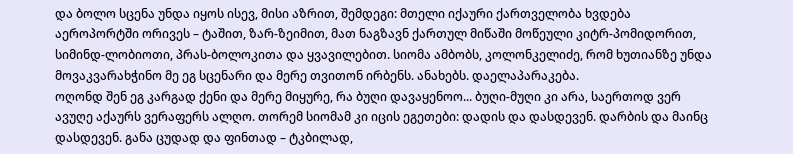და ბოლო სცენა უნდა იყოს ისევ, მისი აზრით, შემდეგი: მთელი იქაური ქართველობა ხვდება აეროპორტში ორივეს – ტაშით, ზარ-ზეიმით, მათ ნაგზავნ ქართულ მიწაში მოწეული კიტრ-პომიდორით, სიმინდ-ლობიოთი, პრას-ბოლოკითა და ყვავილებით. სიომა ამბობს, კოლონკელიძე, რომ ხუთიანზე უნდა მოვაკვარახჭინო მე ეგ სცენარი და მერე თვითონ ირბენს. ანახებს. დაელაპარაკება.
ოღონდ შენ ეგ კარგად ქენი და მერე მიყურე, რა ბუღი დავაყენოო... ბუღი-მუღი კი არა, საერთოდ ვერ ავუღე აქაურს ვერაფერს ალღო. თორემ სიომამ კი იცის ეგეთები: დადის და დასდევენ. დარბის და მაინც დასდევენ. განა ცუდად და ფინთად – ტკბილად,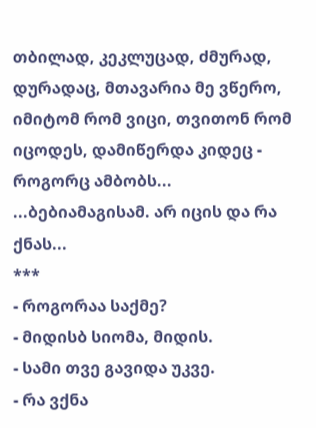თბილად, კეკლუცად, ძმურად, დურადაც, მთავარია მე ვწერო, იმიტომ რომ ვიცი, თვითონ რომ იცოდეს, დამიწერდა კიდეც - როგორც ამბობს...
...ბებიამაგისამ. არ იცის და რა ქნას...
***
- როგორაა საქმე?
- მიდისბ სიომა, მიდის.
- სამი თვე გავიდა უკვე.
- რა ვქნა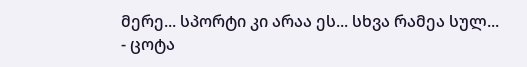მერე... სპორტი კი არაა ეს... სხვა რამეა სულ...
- ცოტა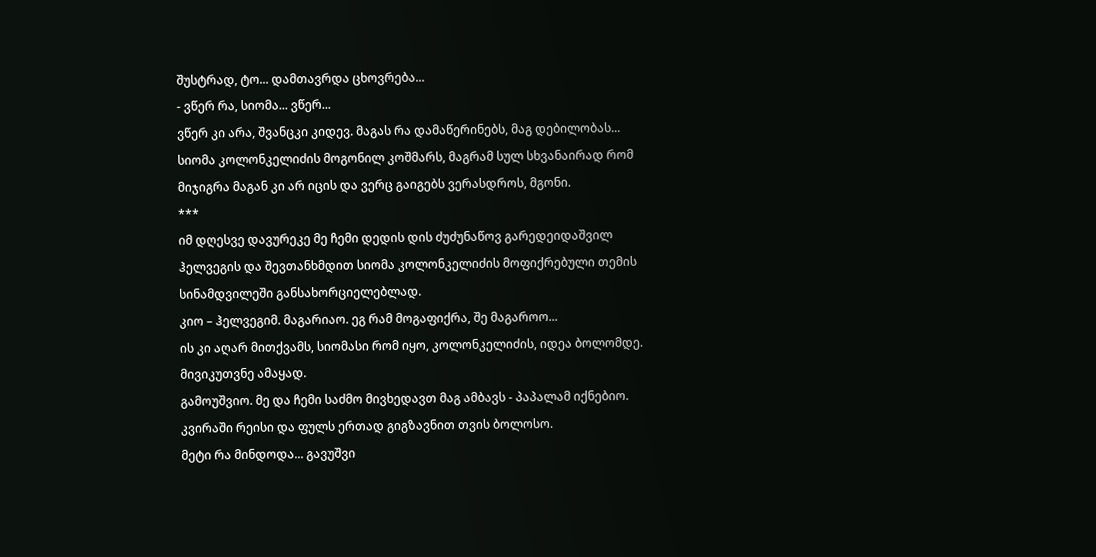შუსტრად, ტო... დამთავრდა ცხოვრება...
- ვწერ რა, სიომა... ვწერ...
ვწერ კი არა, შვანცკი კიდევ. მაგას რა დამაწერინებს, მაგ დებილობას... სიომა კოლონკელიძის მოგონილ კოშმარს, მაგრამ სულ სხვანაირად რომ მიჯიგრა მაგან კი არ იცის და ვერც გაიგებს ვერასდროს, მგონი.
***
იმ დღესვე დავურეკე მე ჩემი დედის დის ძუძუნაწოვ გარედეიდაშვილ ჰელვეგის და შევთანხმდით სიომა კოლონკელიძის მოფიქრებული თემის სინამდვილეში განსახორციელებლად.
კიო – ჰელვეგიმ. მაგარიაო. ეგ რამ მოგაფიქრა, შე მაგაროო...
ის კი აღარ მითქვამს, სიომასი რომ იყო, კოლონკელიძის, იდეა ბოლომდე. მივიკუთვნე ამაყად.
გამოუშვიო. მე და ჩემი საძმო მივხედავთ მაგ ამბავს - პაპალამ იქნებიო. კვირაში რეისი და ფულს ერთად გიგზავნით თვის ბოლოსო.
მეტი რა მინდოდა... გავუშვი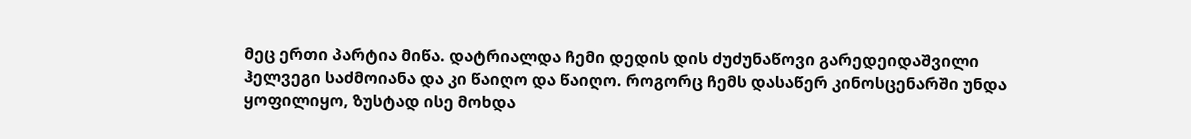მეც ერთი პარტია მიწა. დატრიალდა ჩემი დედის დის ძუძუნაწოვი გარედეიდაშვილი ჰელვეგი საძმოიანა და კი წაიღო და წაიღო. როგორც ჩემს დასაწერ კინოსცენარში უნდა ყოფილიყო, ზუსტად ისე მოხდა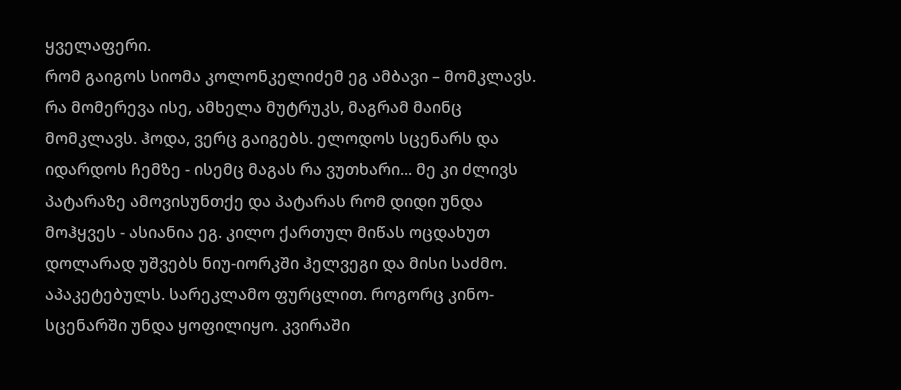ყველაფერი.
რომ გაიგოს სიომა კოლონკელიძემ ეგ ამბავი – მომკლავს. რა მომერევა ისე, ამხელა მუტრუკს, მაგრამ მაინც მომკლავს. ჰოდა, ვერც გაიგებს. ელოდოს სცენარს და იდარდოს ჩემზე - ისემც მაგას რა ვუთხარი... მე კი ძლივს პატარაზე ამოვისუნთქე და პატარას რომ დიდი უნდა მოჰყვეს - ასიანია ეგ. კილო ქართულ მიწას ოცდახუთ დოლარად უშვებს ნიუ-იორკში ჰელვეგი და მისი საძმო. აპაკეტებულს. სარეკლამო ფურცლით. როგორც კინო-სცენარში უნდა ყოფილიყო. კვირაში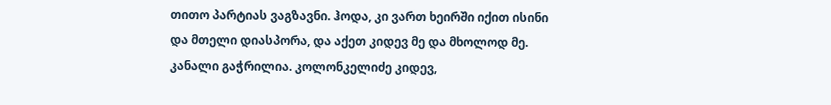თითო პარტიას ვაგზავნი. ჰოდა, კი ვართ ხეირში იქით ისინი და მთელი დიასპორა, და აქეთ კიდევ მე და მხოლოდ მე. კანალი გაჭრილია. კოლონკელიძე კიდევ,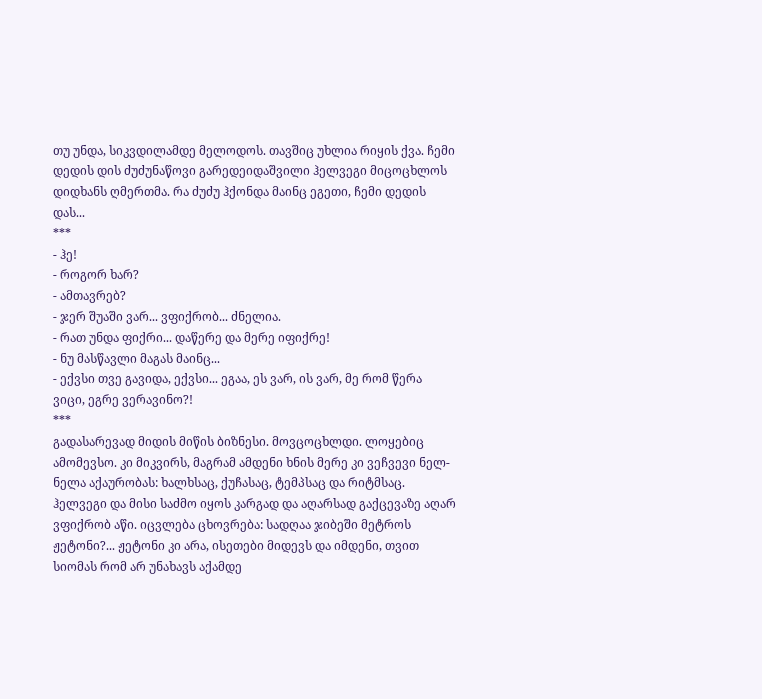თუ უნდა, სიკვდილამდე მელოდოს. თავშიც უხლია რიყის ქვა. ჩემი დედის დის ძუძუნაწოვი გარედეიდაშვილი ჰელვეგი მიცოცხლოს დიდხანს ღმერთმა. რა ძუძუ ჰქონდა მაინც ეგეთი, ჩემი დედის დას...
***
- ჰე!
- როგორ ხარ?
- ამთავრებ?
- ჯერ შუაში ვარ... ვფიქრობ... ძნელია.
- რათ უნდა ფიქრი... დაწერე და მერე იფიქრე!
- ნუ მასწავლი მაგას მაინც...
- ექვსი თვე გავიდა, ექვსი... ეგაა, ეს ვარ, ის ვარ, მე რომ წერა ვიცი, ეგრე ვერავინო?!
***
გადასარევად მიდის მიწის ბიზნესი. მოვცოცხლდი. ლოყებიც ამომევსო. კი მიკვირს, მაგრამ ამდენი ხნის მერე კი ვეჩვევი ნელ-ნელა აქაურობას: ხალხსაც, ქუჩასაც, ტემპსაც და რიტმსაც. ჰელვეგი და მისი საძმო იყოს კარგად და აღარსად გაქცევაზე აღარ ვფიქრობ აწი. იცვლება ცხოვრება: სადღაა ჯიბეში მეტროს ჟეტონი?... ჟეტონი კი არა, ისეთები მიდევს და იმდენი, თვით სიომას რომ არ უნახავს აქამდე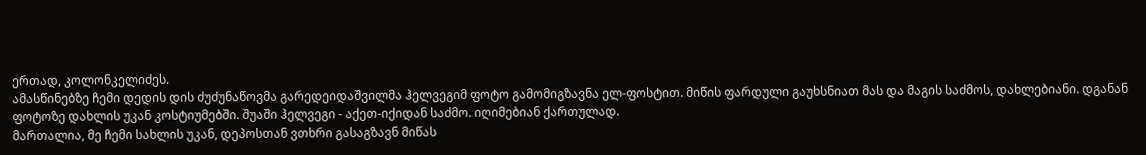ერთად, კოლონკელიძეს.
ამასწინებზე ჩემი დედის დის ძუძუნაწოვმა გარედეიდაშვილმა ჰელვეგიმ ფოტო გამომიგზავნა ელ-ფოსტით. მიწის ფარდული გაუხსნიათ მას და მაგის საძმოს, დახლებიანი. დგანან ფოტოზე დახლის უკან კოსტიუმებში. შუაში ჰელვეგი - აქეთ-იქიდან საძმო. იღიმებიან ქართულად.
მართალია, მე ჩემი სახლის უკან, დეპოსთან ვთხრი გასაგზავნ მიწას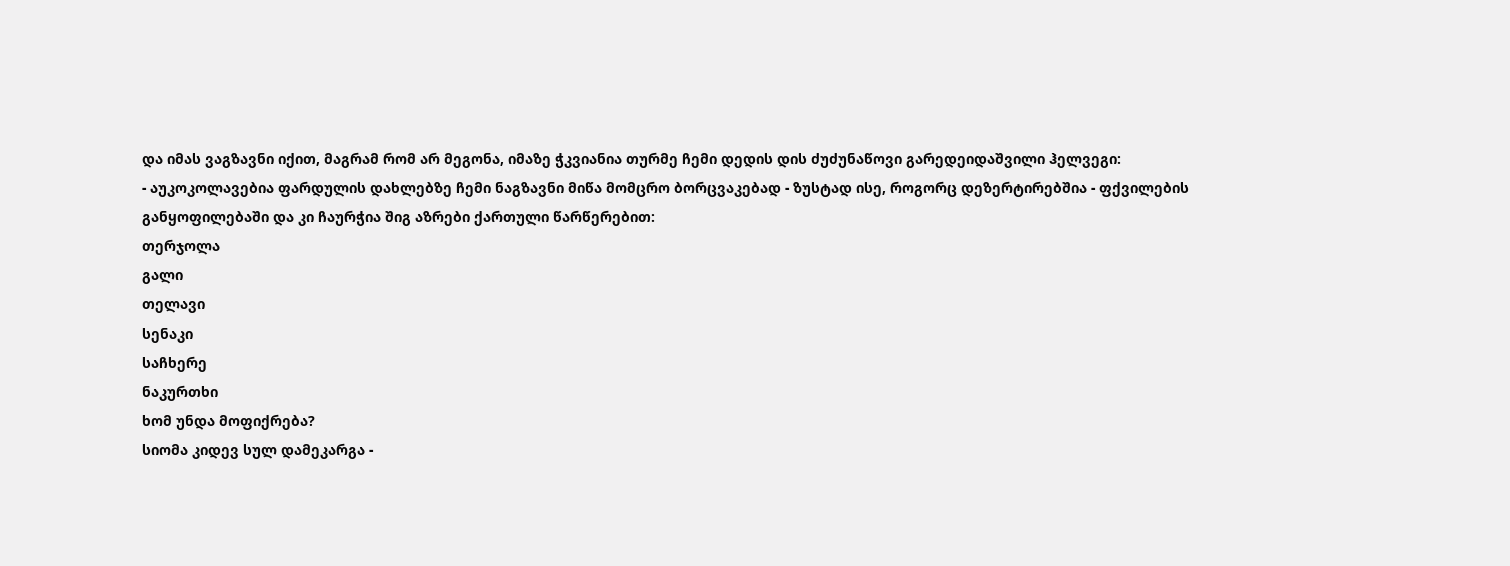და იმას ვაგზავნი იქით, მაგრამ რომ არ მეგონა, იმაზე ჭკვიანია თურმე ჩემი დედის დის ძუძუნაწოვი გარედეიდაშვილი ჰელვეგი:
- აუკოკოლავებია ფარდულის დახლებზე ჩემი ნაგზავნი მიწა მომცრო ბორცვაკებად - ზუსტად ისე, როგორც დეზერტირებშია - ფქვილების განყოფილებაში და კი ჩაურჭია შიგ აზრები ქართული წარწერებით:
თერჯოლა
გალი
თელავი
სენაკი
საჩხერე
ნაკურთხი
ხომ უნდა მოფიქრება?
სიომა კიდევ სულ დამეკარგა -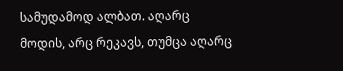სამუდამოდ ალბათ. აღარც მოდის, არც რეკავს, თუმცა აღარც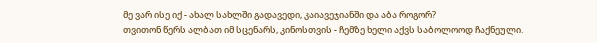მე ვარ ისე იქ - ახალ სახლში გადავედი, კაიავეჯიანში და აბა როგორ?
თვითონ წერს ალბათ იმ სცენარს, კინოსთვის - ჩემზე ხელი აქვს საბოლოოდ ჩაქნეული.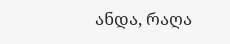ანდა, რაღა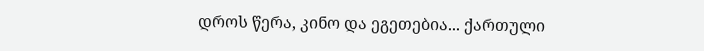დროს წერა, კინო და ეგეთებია... ქართული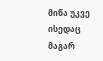მიწა უკვე ისედაც მაგარ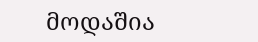მოდაშია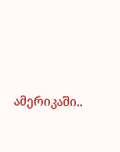ამერიკაში..